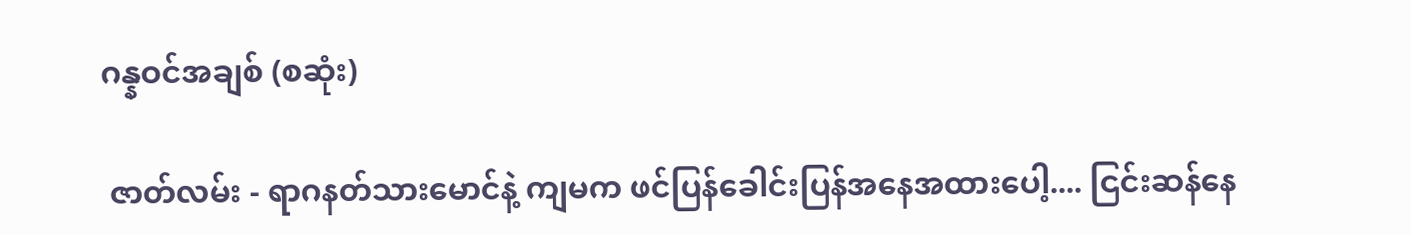ဂန္နဝင်အချစ် (စဆုံး)

 ဇာတ်လမ်း - ရာဂနတ်သားမောင်နဲ့ ကျမက ဖင်ပြန်ခေါင်းပြန်အနေအထားပေါ့.... ငြင်းဆန်နေ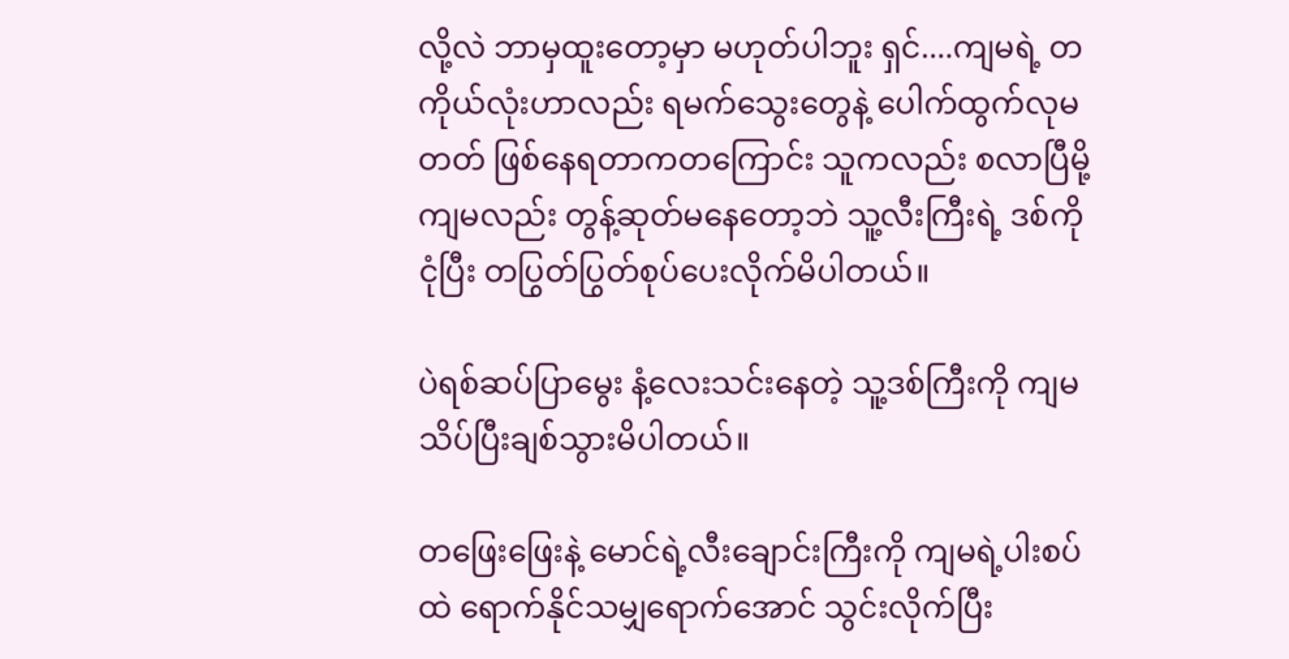လို့လဲ ဘာမှထူးတော့မှာ မဟုတ်ပါဘူး ရှင်....ကျမရဲ့ တကိုယ်လုံးဟာလည်း ရမက်သွေးတွေနဲ့ ပေါက်ထွက်လုမတတ် ဖြစ်နေရတာကတကြောင်း သူကလည်း စလာပြီမို့ ကျမလည်း တွန့်ဆုတ်မနေတော့ဘဲ သူ့လီးကြီးရဲ့ ဒစ်ကို ငုံပြီး တပြွတ်ပြွတ်စုပ်ပေးလိုက်မိပါတယ်။

ပဲရစ်ဆပ်ပြာမွေး နံ့လေးသင်းနေတဲ့ သူ့ဒစ်ကြီးကို ကျမသိပ်ပြီးချစ်သွားမိပါတယ်။

တဖြေးဖြေးနဲ့ မောင်ရဲ့လီးချောင်းကြီးကို ကျမရဲ့ပါးစပ်ထဲ ရောက်နိုင်သမျှရောက်အောင် သွင်းလိုက်ပြီး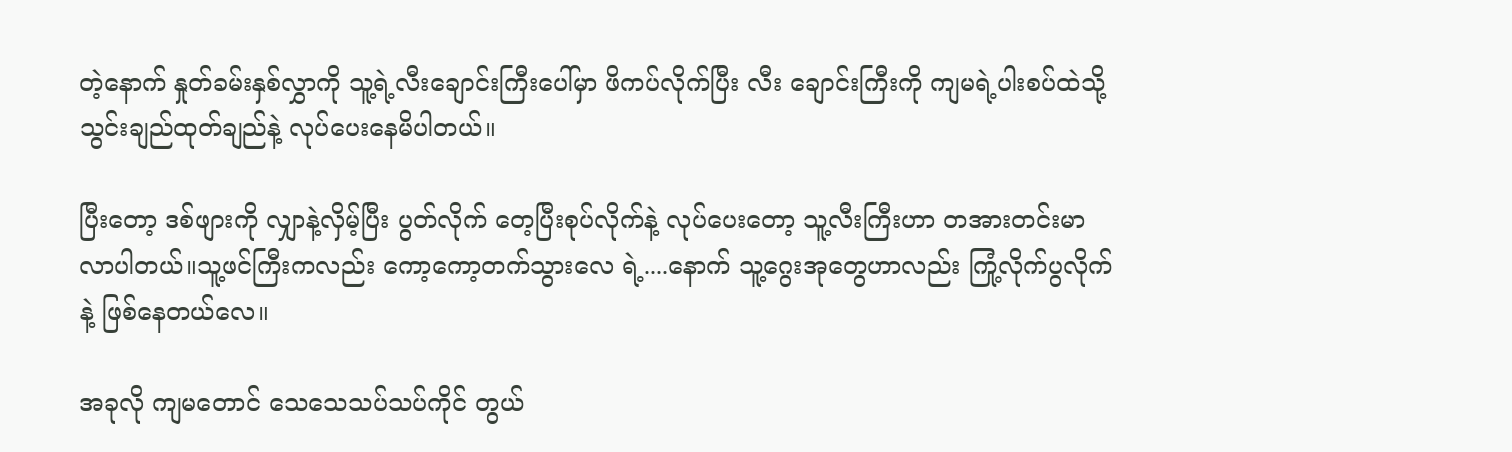တဲ့နောက် နှုတ်ခမ်းနှစ်လွှာကို သူ့ရဲ့လီးချောင်းကြီးပေါ်မှာ ဖိကပ်လိုက်ပြီး လီး ချောင်းကြီးကို ကျမရဲ့ပါးစပ်ထဲသို့ သွင်းချည်ထုတ်ချည်နဲ့ လုပ်ပေးနေမိပါတယ်။

ပြီးတော့ ဒစ်ဖျားကို လျှာနဲ့လှိမ့်ပြီး ပွတ်လိုက် တေ့ပြီးစုပ်လိုက်နဲ့ လုပ်ပေးတော့ သူ့လီးကြီးဟာ တအားတင်းမာလာပါတယ်။သူ့ဖင်ကြီးကလည်း ကော့ကော့တက်သွားလေ ရဲ့....နောက် သူ့ဂွေးအုတွေဟာလည်း ကြုံ့လိုက်ပွလိုက်နဲ့ ဖြစ်နေတယ်လေ။

အခုလို ကျမတောင် သေသေသပ်သပ်ကိုင် တွယ်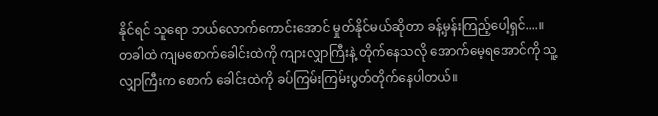နိုင်ရင် သူရော ဘယ်လောက်ကောင်းအောင် မှုတ်နိုင်မယ်ဆိုတာ ခန့်မှန်းကြည့်ပေါ့ရှင်....။   တခါထဲ ကျမစောက်ခေါင်းထဲကို ကျားလျှာကြီးနဲ့ တိုက်နေသလို အောက်မေ့ရအောင်ကို သူ့လျှာကြီးက စောက် ခေါင်းထဲကို ခပ်ကြမ်းကြမ်းပွတ်တိုက်နေပါတယ်။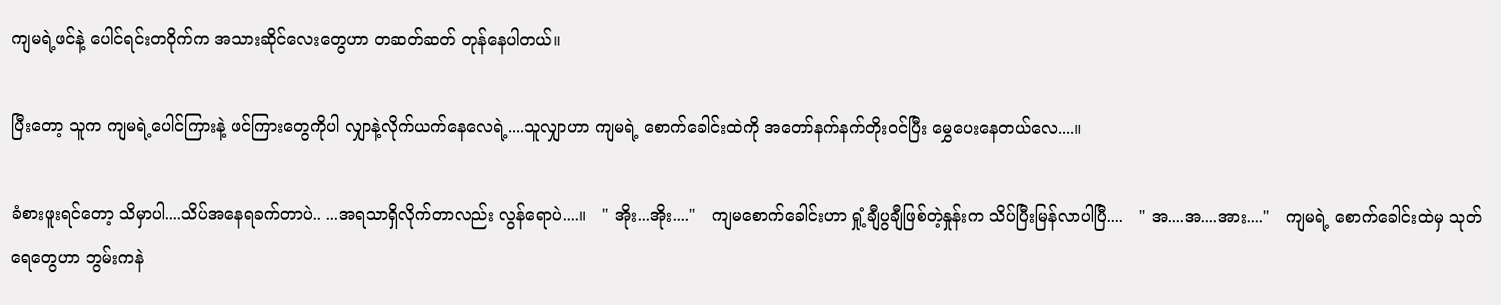ကျမရဲ့ဖင်နဲ့ ပေါင်ရင်းတဝိုက်က အသားဆိုင်လေးတွေဟာ တဆတ်ဆတ် တုန်နေပါတယ်။

ပြီးတော့ သူက ကျမရဲ့ပေါင်ကြားနဲ့ ဖင်ကြားတွေကိုပါ လျှာနဲ့လိုက်ယက်နေလေရဲ့....သူလျှာဟာ ကျမရဲ့ စောက်ခေါင်းထဲကို အတော်နက်နက်တိုးဝင်ပြီး မွှေပေးနေတယ်လေ....။

ခံစားဖူးရင်တော့ သိမှာပါ....သိပ်အနေရခက်တာပဲ.. ...အရသာရှိလိုက်တာလည်း လွန်ရောပဲ....။   " အိုး...အိုး...."   ကျမစောက်ခေါင်းဟာ ရှုံ့ချီပွချီဖြစ်တဲ့နှုန်းက သိပ်ပြီးမြန်လာပါပြီ....   " အ....အ....အား...."   ကျမရဲ့ စောက်ခေါင်းထဲမှ သုတ်ရေတွေဟာ ဘွမ်းကနဲ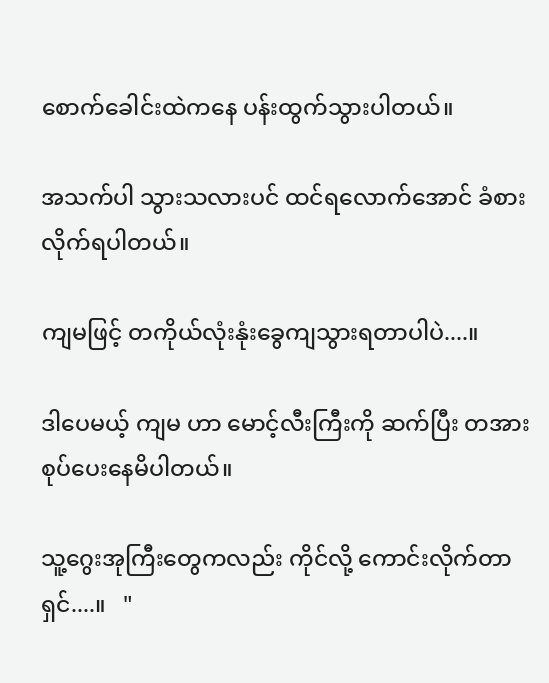စောက်ခေါင်းထဲကနေ ပန်းထွက်သွားပါတယ်။

အသက်ပါ သွားသလားပင် ထင်ရလောက်အောင် ခံစားလိုက်ရပါတယ်။

ကျမဖြင့် တကိုယ်လုံးနုံးခွေကျသွားရတာပါပဲ....။

ဒါပေမယ့် ကျမ ဟာ မောင့်လီးကြီးကို ဆက်ပြီး တအားစုပ်ပေးနေမိပါတယ်။

သူ့ဂွေးအုကြီးတွေကလည်း ကိုင်လို့ ကောင်းလိုက်တာရှင်....။   "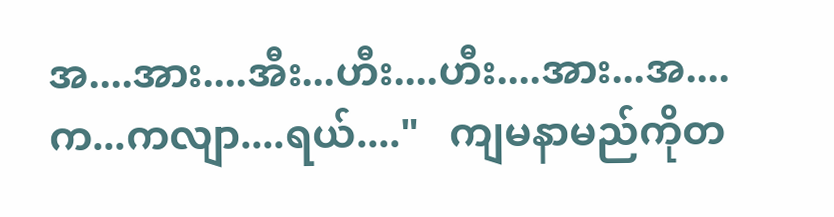အ....အား....အီး...ဟီး....ဟီး....အား...အ....က...ကလျာ....ရယ်...."   ကျမနာမည်ကိုတ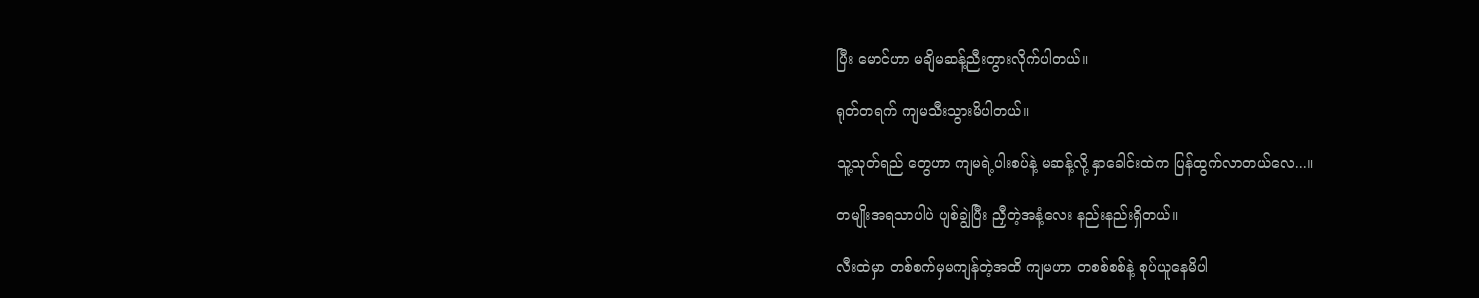ပြီး မောင်ဟာ မချိမဆန့်ညီးတွားလိုက်ပါတယ်။

ရုတ်တရက် ကျမသီးသွားမိပါတယ်။

သူ့သုတ်ရည် တွေဟာ ကျမရဲ့ပါးစပ်နဲ့ မဆန့်လို့ နှာခေါင်းထဲက ပြန်ထွက်လာတယ်လေ...။

တမျိုးအရသာပါပဲ ပျစ်ချွဲပြီး ညှီတဲ့အနံ့လေး နည်းနည်းရှိတယ်။

လီးထဲမှာ တစ်စက်မှမကျန်တဲ့အထိ ကျမဟာ တစစ်စစ်နဲ့ စုပ်ယူနေမိပါ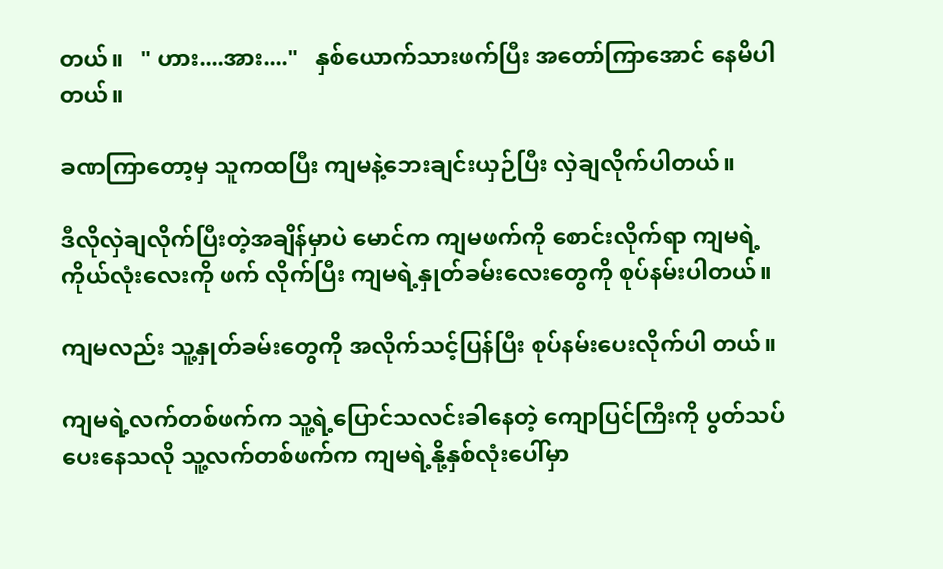တယ်။   " ဟား....အား...."   နှစ်ယောက်သားဖက်ပြီး အတော်ကြာအောင် နေမိပါတယ်။

ခဏကြာတော့မှ သူကထပြီး ကျမနဲ့ဘေးချင်းယှဉ်ပြီး လှဲချလိုက်ပါတယ်။

ဒီလိုလှဲချလိုက်ပြီးတဲ့အချိန်မှာပဲ မောင်က ကျမဖက်ကို စောင်းလိုက်ရာ ကျမရဲ့ကိုယ်လုံးလေးကို ဖက် လိုက်ပြီး ကျမရဲ့နှုတ်ခမ်းလေးတွေကို စုပ်နမ်းပါတယ်။

ကျမလည်း သူ့နှုတ်ခမ်းတွေကို အလိုက်သင့်ပြန်ပြီး စုပ်နမ်းပေးလိုက်ပါ တယ်။

ကျမရဲ့လက်တစ်ဖက်က သူ့ရဲ့ပြောင်သလင်းခါနေတဲ့ ကျောပြင်ကြီးကို ပွတ်သပ်ပေးနေသလို သူ့လက်တစ်ဖက်က ကျမရဲ့နို့နှစ်လုံးပေါ်မှာ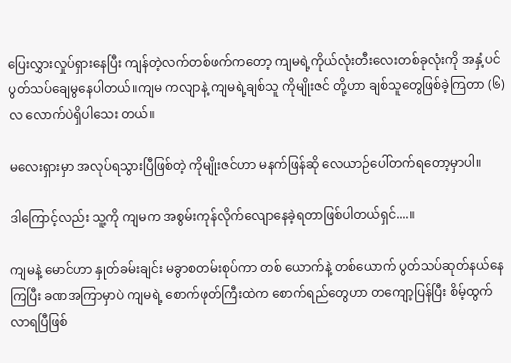ပြေးလွှားလှုပ်ရှားနေပြီး ကျန်တဲ့လက်တစ်ဖက်ကတော့ ကျမရဲ့ကိုယ်လုံးတီးလေးတစ်ခုလုံးကို အနှံ့ပင် ပွတ်သပ်ချေမွနေပါတယ်။ကျမ ကလျာနဲ့ ကျမရဲ့ချစ်သူ ကိုမျိုးဇင် တို့ဟာ ချစ်သူတွေဖြစ်ခဲ့ကြတာ (၆)လ လောက်ပဲရှိပါသေး တယ်။

မလေးရှားမှာ အလုပ်ရသွားပြီဖြစ်တဲ့ ကိုမျိုးဇင်ဟာ မနက်ဖြန်ဆို လေယာဉ်ပေါ်တက်ရတော့မှာပါ။

ဒါကြောင့်လည်း သူ့ကို ကျမက အစွမ်းကုန်လိုက်လျောနေခဲ့ရတာဖြစ်ပါတယ်ရှင်....။

ကျမနဲ့ မောင်ဟာ နှုတ်ခမ်းချင်း မခွာစတမ်းစုပ်ကာ တစ် ယောက်နဲ့ တစ်ယောက် ပွတ်သပ်ဆုတ်နယ်နေကြပြီး ခဏအကြာမှာပဲ ကျမရဲ့ စောက်ဖုတ်ကြီးထဲက စောက်ရည်တွေဟာ တကျော့ပြန်ပြီး စိမ့်ထွက်လာရပြီဖြစ်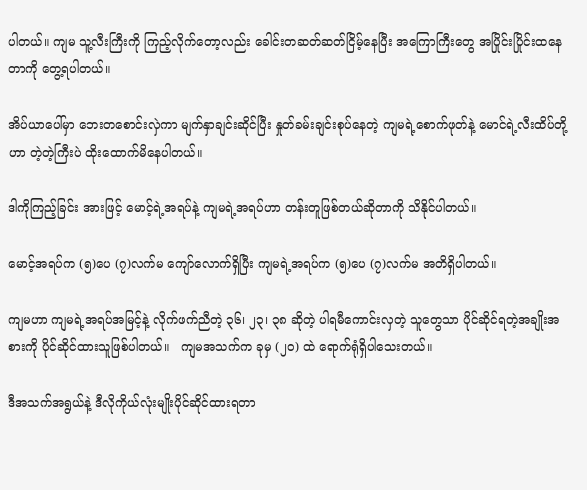ပါတယ်။ ကျမ သူ့လီးကြီးကို ကြည့်လိုက်တော့လည်း ခေါင်းတဆတ်ဆတ်ငြိမ့်နေပြီး အကြောကြီးတွေ အပြိုင်းပြိုင်းထနေတာကို တွေ့ရပါတယ်။

အိပ်ယာပေါ်မှာ ဘေးတစောင်းလှဲကာ မျက်နှာချင်းဆိုင်ပြီး နှုတ်ခမ်းချင်းစုပ်နေတဲ့ ကျမရဲ့စောက်ဖုတ်နဲ့ မောင်ရဲ့လီးထိပ်တို့ဟာ တဲ့တဲ့ကြီးပဲ ထိုးထောက်မိနေပါတယ်။

ဒါကိုကြည့်ခြင်း အားဖြင့် မောင့်ရဲ့အရပ်နဲ့ ကျမရဲ့အရပ်ဟာ တန်းတူဖြစ်တယ်ဆိုတာကို သိနိုင်ပါတယ်။

မောင့်အရပ်က (၅)ပေ (၇)လက်မ ကျော်လောက်ရှိပြီး ကျမရဲ့အရပ်က (၅)ပေ (၇)လက်မ အတိရှိပါတယ်။

ကျမဟာ ကျမရဲ့အရပ်အမြင့်နဲ့ လိုက်ဖက်ညီတဲ့ ၃၆၊ ၂၃၊ ၃၈ ဆိုတဲ့ ပါရမီကောင်းလှတဲ့ သူတွေသာ ပိုင်ဆိုင်ရတဲ့အချိုးအစားကို ပိုင်ဆိုင်ထားသူဖြစ်ပါတယ်။   ကျမအသက်က ခုမှ (၂၀) ထဲ ရောက်ရုံရှိပါသေးတယ်။

ဒီအသက်အရွယ်နဲ့ ဒီလိုကိုယ်လုံးမျိုးပိုင်ဆိုင်ထားရတာ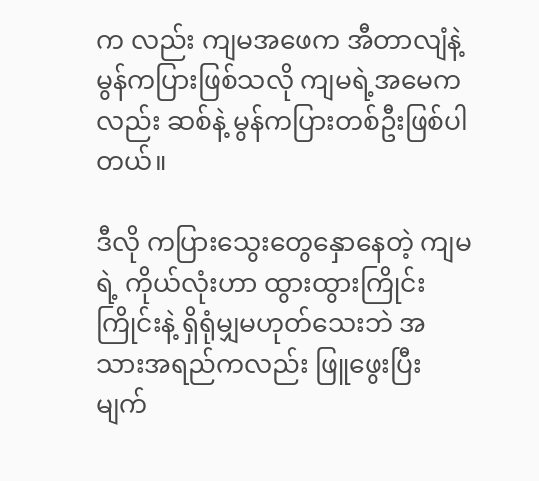က လည်း ကျမအဖေက အီတာလျံနဲ့ မွန်ကပြားဖြစ်သလို ကျမရဲ့အမေကလည်း ဆစ်နဲ့ မွန်ကပြားတစ်ဦးဖြစ်ပါတယ်။

ဒီလို ကပြားသွေးတွေနှောနေတဲ့ ကျမရဲ့ ကိုယ်လုံးဟာ ထွားထွားကြိုင်းကြိုင်းနဲ့ ရှိရုံမျှမဟုတ်သေးဘဲ အသားအရည်ကလည်း ဖြူဖွေးပြီး မျက်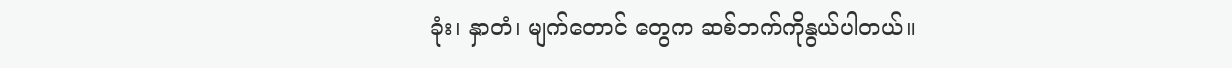ခုံး၊ နှာတံ၊ မျက်တောင် တွေက ဆစ်ဘက်ကိုနွယ်ပါတယ်။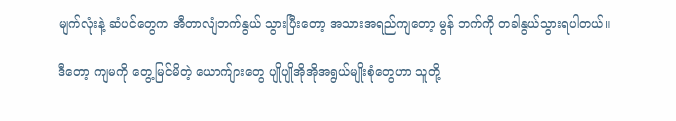မျက်လုံးနဲ့ ဆံပင်တွေက အီတာလျံဘက်နွယ် သွားပြီးတော့ အသားအရည်ကျတော့ မွန် ဘက်ကို တခါနွယ်သွားရပါတယ်။

ဒီတော့ ကျမကို တွေ့မြင်မိတဲ့ ယောက်ျားတွေ ပျိုပျိုအိုအိုအရွယ်မျိုးစုံတွေဟာ သူတို့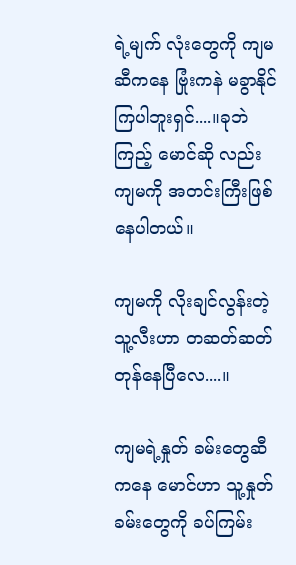ရဲ့မျက် လုံးတွေကို ကျမဆီကနေ ဗြုံးကနဲ မခွာနိုင်ကြပါဘူးရှင်....။ခုဘဲကြည့် မောင်ဆို လည်း ကျမကို အတင်းကြီးဖြစ်နေပါတယ်။

ကျမကို လိုးချင်လွန်းတဲ့ သူ့လီးဟာ တဆတ်ဆတ်တုန်နေပြီလေ....။

ကျမရဲ့နှုတ် ခမ်းတွေဆီကနေ မောင်ဟာ သူ့နှုတ်ခမ်းတွေကို ခပ်ကြမ်း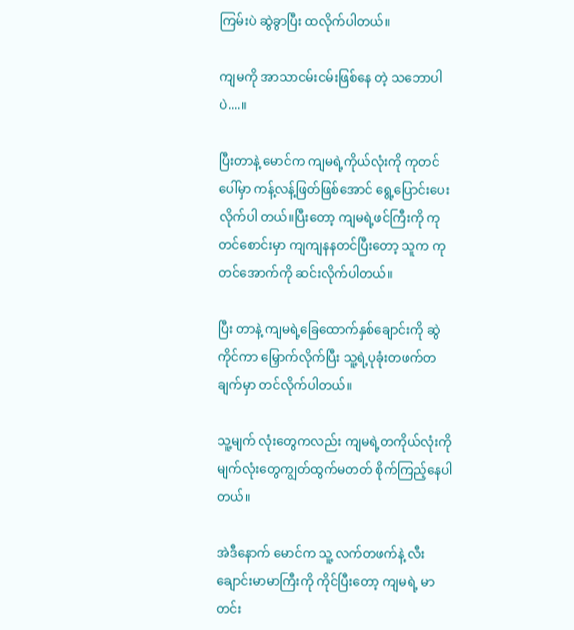ကြမ်းပဲ ဆွဲခွာပြီး ထလိုက်ပါတယ်။

ကျမကို အာသာငမ်းငမ်းဖြစ်နေ တဲ့ သဘောပါပဲ....။

ပြီးတာနဲ့ မောင်က ကျမရဲ့ကိုယ်လုံးကို ကုတင်ပေါ်မှာ ကန့်လန့်ဖြတ်ဖြစ်အောင် ရွေ့ပြောင်းပေးလိုက်ပါ တယ်။ပြီးတော့ ကျမရဲ့ဖင်ကြီးကို ကုတင်စောင်းမှာ ကျကျနနတင်ပြီးတော့ သူက ကုတင်အောက်ကို ဆင်းလိုက်ပါတယ်။

ပြီး တာနဲ့ ကျမရဲ့ခြေထောက်နှစ်ချောင်းကို ဆွဲကိုင်ကာ မြှောက်လိုက်ပြီး သူ့ရဲ့ပုခုံးတဖက်တချက်မှာ တင်လိုက်ပါတယ်။

သူ့မျက် လုံးတွေကလည်း ကျမရဲ့တကိုယ်လုံးကို မျက်လုံးတွေကျွတ်ထွက်မတတ် စိုက်ကြည့်နေပါတယ်။

အဲဒီနောက် မောင်က သူ့ လက်တဖက်နဲ့ လီးချောင်းမာမာကြီးကို ကိုင်ပြီးတော့ ကျမရဲ့ မာတင်း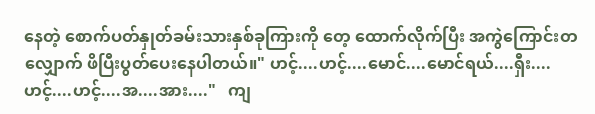နေတဲ့ စောက်ပတ်နှုတ်ခမ်းသားနှစ်ခုကြားကို တေ့ ထောက်လိုက်ပြီး အကွဲကြောင်းတလျှောက် ဖိပြီးပွတ်ပေးနေပါတယ်။" ဟင့်....ဟင့်....မောင်....မောင်ရယ်....ရှီး....ဟင့်....ဟင့်....အ....အား...."   ကျ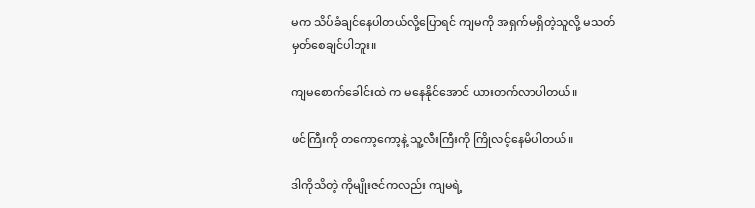မက သိပ်ခံချင်နေပါတယ်လို့ပြောရင် ကျမကို အရှက်မရှိတဲ့သူလို့ မသတ်မှတ်စေချင်ပါဘူး။

ကျမစောက်ခေါင်းထဲ က မနေနိုင်အောင် ယားတက်လာပါတယ်။

ဖင်ကြီးကို တကော့ကော့နဲ့ သူ့လီးကြီးကို ကြိုလင့်နေမိပါတယ်။

ဒါကိုသိတဲ့ ကိုမျိုးဇင်ကလည်း ကျမရဲ့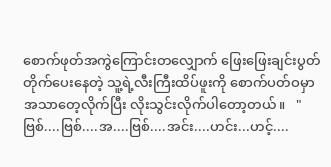စောက်ဖုတ်အကွဲကြောင်းတလျှောက် ဖြေးဖြေးချင်းပွတ်တိုက်ပေးနေတဲ့ သူ့ရဲ့လီးကြီးထိပ်ဖူးကို စောက်ပတ်ဝမှာ အသာတေ့လိုက်ပြီး လိုးသွင်းလိုက်ပါတော့တယ်။   " ဗြစ်....ဗြစ်....အ....ဗြစ်....အင်း....ဟင်း...ဟင့်....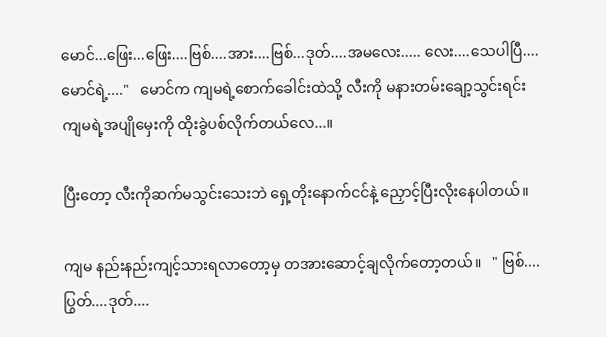မောင်...ဖြေး...ဖြေး....ဗြစ်....အား....ဗြစ်...ဒုတ်....အမလေး..... လေး....သေပါပြီ....မောင်ရဲ့...."   မောင်က ကျမရဲ့စောက်ခေါင်းထဲသို့ လီးကို မနားတမ်းချော့သွင်းရင်း ကျမရဲ့အပျိုမှေးကို ထိုးခွဲပစ်လိုက်တယ်လေ...။

ပြီးတော့ လီးကိုဆက်မသွင်းသေးဘဲ ရှေ့တိုးနောက်ငင်နဲ့ ညှောင့်ပြီးလိုးနေပါတယ်။

ကျမ နည်းနည်းကျင့်သားရလာတော့မှ တအားဆောင့်ချလိုက်တော့တယ်။   " ဗြစ်....ပြွတ်....ဒုတ်....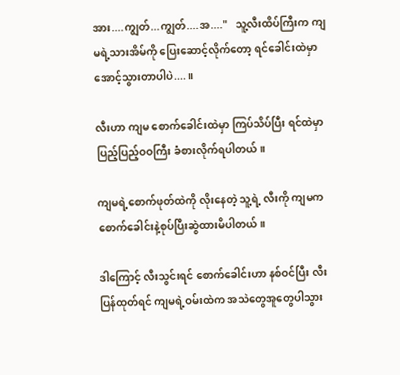အား....ကျွတ်...ကျွတ်....အ...."   သူ့လီးထိပ်ကြီးက ကျမရဲ့သားအိမ်ကို ပြေးဆောင့်လိုက်တော့ ရင်ခေါင်းထဲမှာ အောင့်သွားတာပါပဲ....။

လီးဟာ ကျမ စောက်ခေါင်းထဲမှာ ကြပ်သိပ်ပြီး ရင်ထဲမှာ ပြည့်ပြည့်ဝဝကြီး ခံစားလိုက်ရပါတယ်။

ကျမရဲ့စောက်ဖုတ်ထဲကို လိုးနေတဲ့ သူ့ရဲ့ လီးကို ကျမက စောက်ခေါင်းနဲ့စုပ်ပြီးဆွဲထားမိပါတယ်။

ဒါကြောင့် လီးသွင်းရင် စောက်ခေါင်းဟာ နစ်ဝင်ပြီး လီးပြန်ထုတ်ရင် ကျမရဲ့ဝမ်းထဲက အသဲတွေအူတွေပါသွား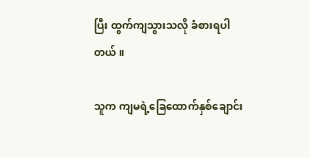ပြီး ထွက်ကျသွားသလို ခံစားရပါတယ်။

သူက ကျမရဲ့ခြေထောက်နှစ်ချောင်း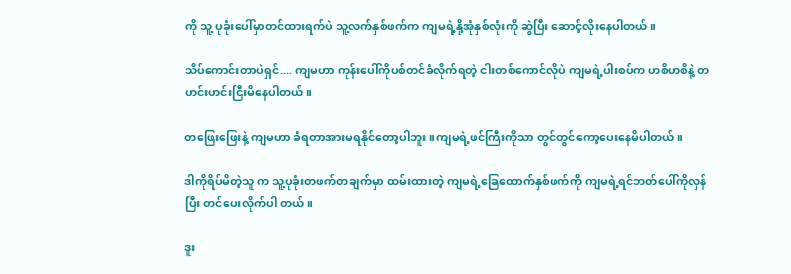ကို သူ့ ပုခုံးပေါ်မှာတင်ထားရက်ပဲ သူ့လက်နှစ်ဖက်က ကျမရဲ့နို့အုံနှစ်လုံးကို ဆွဲပြီး ဆောင့်လိုးနေပါတယ်။

သိပ်ကောင်းတာပဲရှင်.... ကျမဟာ ကုန်းပေါ်ကိုပစ်တင်ခံလိုက်ရတဲ့ ငါးတစ်ကောင်လိုပဲ ကျမရဲ့ပါးစပ်က ဟစိဟစိနဲ့ တဟင်းဟင်းငြီးမိနေပါတယ်။

တဖြေးဖြေးနဲ့ ကျမဟာ ခံရတာအားမရနိုင်တော့ပါဘူး။ကျမရဲ့ဖင်ကြီးကိုသာ တွင်တွင်ကော့ပေးနေမိပါတယ်။

ဒါကိုရိပ်မိတဲ့သူ က သူ့ပုခုံးတဖက်တချက်မှာ ထမ်းထားတဲ့ ကျမရဲ့ခြေထောက်နှစ်ဖက်ကို ကျမရဲ့ရင်ဘတ်ပေါ်ကိုလှန်ပြီး တင်ပေးလိုက်ပါ တယ်။

ဒူး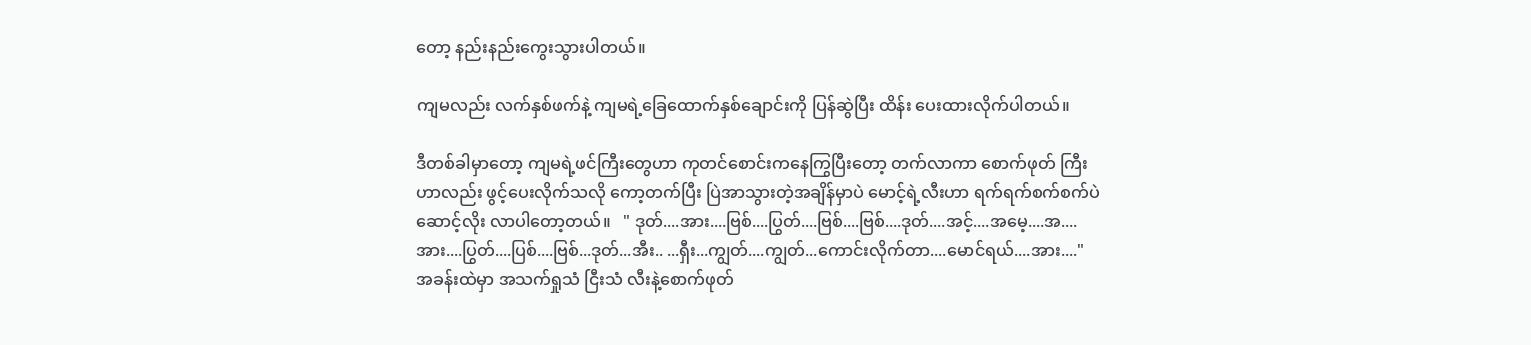တော့ နည်းနည်းကွေးသွားပါတယ်။

ကျမလည်း လက်နှစ်ဖက်နဲ့ ကျမရဲ့ခြေထောက်နှစ်ချောင်းကို ပြန်ဆွဲပြီး ထိန်း ပေးထားလိုက်ပါတယ်။

ဒီတစ်ခါမှာတော့ ကျမရဲ့ဖင်ကြီးတွေဟာ ကုတင်စောင်းကနေကြွပြီးတော့ တက်လာကာ စောက်ဖုတ် ကြီးဟာလည်း ဖွင့်ပေးလိုက်သလို ကော့တက်ပြီး ပြဲအာသွားတဲ့အချိန်မှာပဲ မောင့်ရဲ့လီးဟာ ရက်ရက်စက်စက်ပဲ ဆောင့်လိုး လာပါတော့တယ်။   " ဒုတ်....အား....ဗြစ်....ပြွတ်....ဗြစ်....ဗြစ်....ဒုတ်....အင့်....အမေ့....အ....အား....ပြွတ်....ပြစ်....ဗြစ်...ဒုတ်...အီး.. ...ရှီး...ကျွတ်....ကျွတ်...ကောင်းလိုက်တာ....မောင်ရယ်....အား...."   အခန်းထဲမှာ အသက်ရှုသံ ငြီးသံ လီးနဲ့စောက်ဖုတ်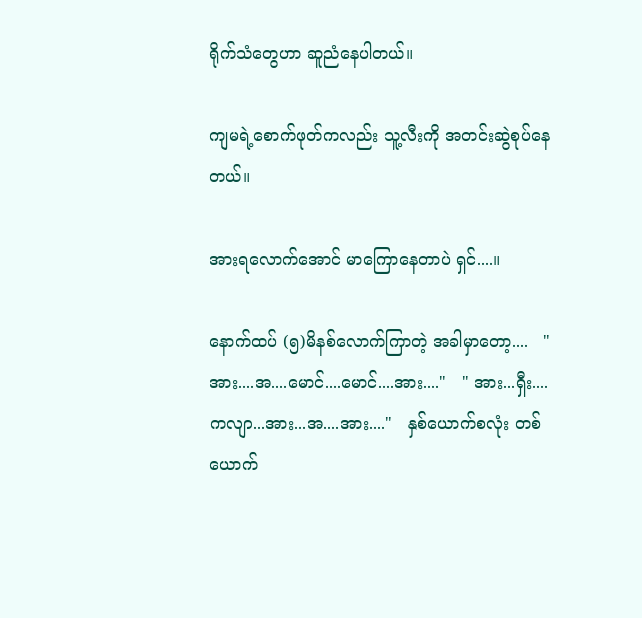ရိုက်သံတွေဟာ ဆူညံနေပါတယ်။

ကျမရဲ့စောက်ဖုတ်ကလည်း သူ့လီးကို အတင်းဆွဲစုပ်နေတယ်။

အားရလောက်အောင် မာကြောနေတာပဲ ရှင်....။

နောက်ထပ် (၅)မိနစ်လောက်ကြာတဲ့ အခါမှာတော့....   " အား....အ....မောင်....မောင်....အား...."   " အား...ရှီး....ကလျာ...အား...အ....အား...."   နှစ်ယောက်စလုံး တစ်ယောက်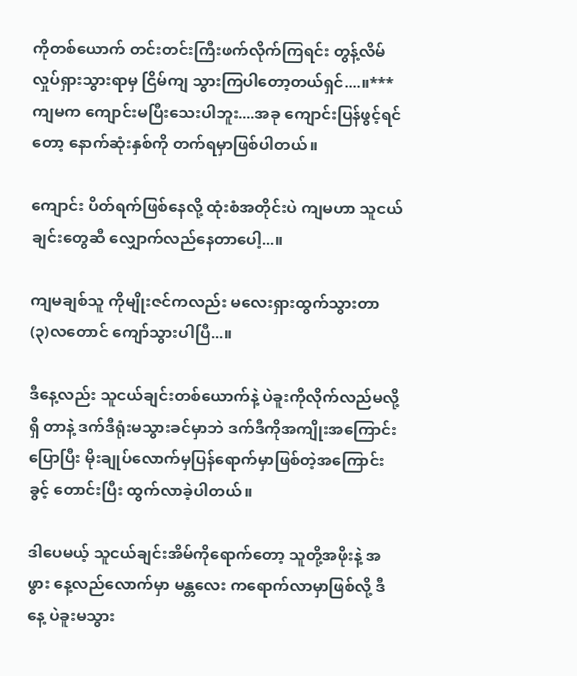ကိုတစ်ယောက် တင်းတင်းကြီးဖက်လိုက်ကြရင်း တွန့်လိမ်လှုပ်ရှားသွားရာမှ ငြိမ်ကျ သွားကြပါတော့တယ်ရှင်....။***   ကျမက ကျောင်းမပြီးသေးပါဘူး....အခု ကျောင်းပြန်ဖွင့်ရင်တော့ နောက်ဆုံးနှစ်ကို တက်ရမှာဖြစ်ပါတယ်။

ကျောင်း ပိတ်ရက်ဖြစ်နေလို့ ထုံးစံအတိုင်းပဲ ကျမဟာ သူငယ်ချင်းတွေဆီ လျှောက်လည်နေတာပေါ့...။

ကျမချစ်သူ ကိုမျိုးဇင်ကလည်း မလေးရှားထွက်သွားတာ (၃)လတောင် ကျော်သွားပါပြီ...။

ဒီနေ့လည်း သူငယ်ချင်းတစ်ယောက်နဲ့ ပဲခူးကိုလိုက်လည်မလို့ရှိ တာနဲ့ ဒက်ဒီရုံးမသွားခင်မှာဘဲ ဒက်ဒီကိုအကျိုးအကြောင်းပြောပြီး မိုးချုပ်လောက်မှပြန်ရောက်မှာဖြစ်တဲ့အကြောင်း ခွင့် တောင်းပြီး ထွက်လာခဲ့ပါတယ်။

ဒါပေမယ့် သူငယ်ချင်းအိမ်ကိုရောက်တော့ သူတို့အဖိုးနဲ့ အဖွား နေ့လည်လောက်မှာ မန္တလေး ကရောက်လာမှာဖြစ်လို့ ဒီနေ့ ပဲခူးမသွား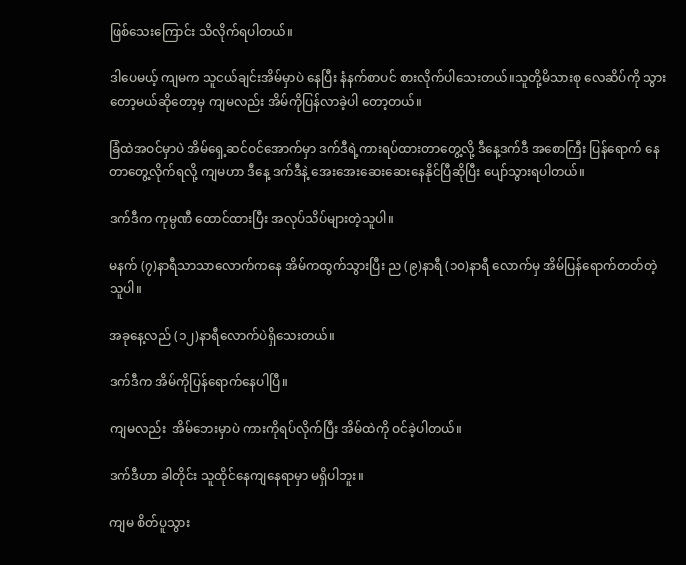ဖြစ်သေးကြောင်း သိလိုက်ရပါတယ်။

ဒါပေမယ့် ကျမက သူငယ်ချင်းအိမ်မှာပဲ နေပြီး နံနက်စာပင် စားလိုက်ပါသေးတယ်။သူတို့မိသားစု လေဆိပ်ကို သွားတော့မယ်ဆိုတော့မှ ကျမလည်း အိမ်ကိုပြန်လာခဲ့ပါ တော့တယ်။

ခြံထဲအဝင်မှာပဲ အိမ်ရှေ့ဆင်ဝင်အောက်မှာ ဒက်ဒီရဲ့ကားရပ်ထားတာတွေ့လို့ ဒီနေ့ဒက်ဒီ အစောကြီး ပြန်ရောက် နေတာတွေ့လိုက်ရလို့ ကျမဟာ ဒီနေ့ ဒက်ဒီနဲ့ အေးအေးဆေးဆေးနေနိုင်ပြီဆိုပြီး ပျော်သွားရပါတယ်။

ဒက်ဒီက ကုမ္ပဏီ ထောင်ထားပြီး အလုပ်သိပ်များတဲ့သူပါ။

မနက် (၇)နာရီသာသာလောက်ကနေ အိမ်ကထွက်သွားပြီး ည (၉)နာရီ (၁၀)နာရီ လောက်မှ အိမ်ပြန်ရောက်တတ်တဲ့သူပါ။

အခုနေ့လည် (၁၂)နာရီလောက်ပဲရှိသေးတယ်။

ဒက်ဒီက အိမ်ကိုပြန်ရောက်နေပါပြီ။

ကျမလည်း  အိမ်ဘေးမှာပဲ ကားကိုရပ်လိုက်ပြီး အိမ်ထဲကို ဝင်ခဲ့ပါတယ်။

ဒက်ဒီဟာ ခါတိုင်း သူထိုင်နေကျနေရာမှာ မရှိပါဘူး။

ကျမ စိတ်ပူသွား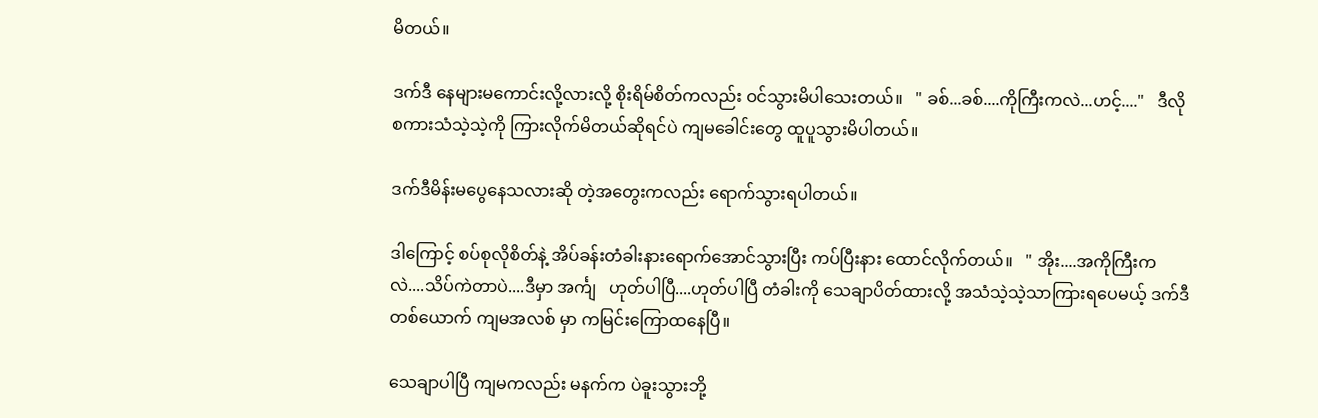မိတယ်။

ဒက်ဒီ နေများမကောင်းလို့လားလို့ စိုးရိမ်စိတ်ကလည်း ဝင်သွားမိပါသေးတယ်။   " ခစ်...ခစ်....ကိုကြီးကလဲ...ဟင့်...."   ဒီလိုစကားသံသဲ့သဲ့ကို ကြားလိုက်မိတယ်ဆိုရင်ပဲ ကျမခေါင်းတွေ ထူပူသွားမိပါတယ်။

ဒက်ဒီမိန်းမပွေနေသလားဆို တဲ့အတွေးကလည်း ရောက်သွားရပါတယ်။

ဒါကြောင့် စပ်စုလိုစိတ်နဲ့ အိပ်ခန်းတံခါးနားရောက်အောင်သွားပြီး ကပ်ပြီးနား ထောင်လိုက်တယ်။   " အိုး....အကိုကြီးကလဲ....သိပ်ကဲတာပဲ....ဒီမှာ အင်္ကျ   ဟုတ်ပါပြီ....ဟုတ်ပါပြီ တံခါးကို သေချာပိတ်ထားလို့ အသံသဲ့သဲ့သာကြားရပေမယ့် ဒက်ဒီတစ်ယောက် ကျမအလစ် မှာ ကမြင်းကြောထနေပြီ။

သေချာပါပြီ ကျမကလည်း မနက်က ပဲခူးသွားဘို့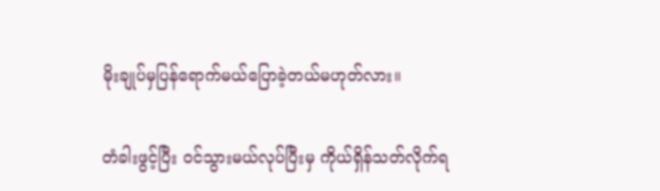မိုးချုပ်မှပြန်ရောက်မယ်ပြောခဲ့တယ်မဟုတ်လား။

တံခါးဖွင့်ပြီး ဝင်သွားမယ်လုပ်ပြီးမှ ကိုယ်ရှိန်သတ်လိုက်ရ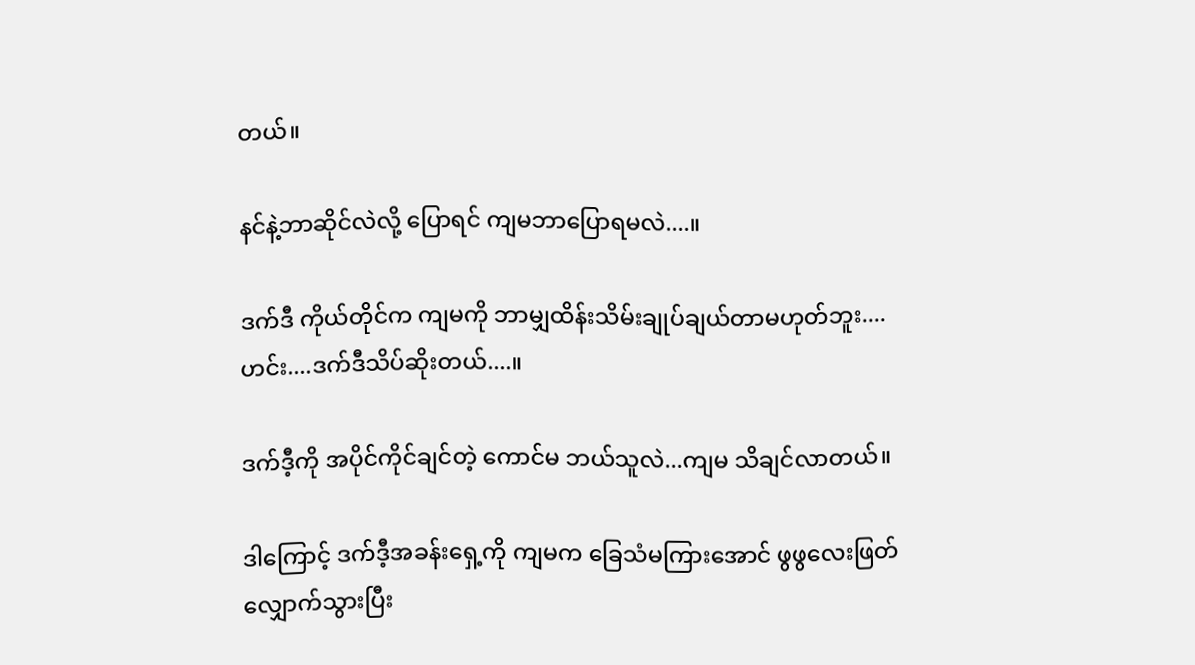တယ်။

နင်နဲ့ဘာဆိုင်လဲလို့ ပြောရင် ကျမဘာပြောရမလဲ....။

ဒက်ဒီ ကိုယ်တိုင်က ကျမကို ဘာမျှထိန်းသိမ်းချုပ်ချယ်တာမဟုတ်ဘူး....ဟင်း....ဒက်ဒီသိပ်ဆိုးတယ်....။

ဒက်ဒီ့ကို အပိုင်ကိုင်ချင်တဲ့ ကောင်မ ဘယ်သူလဲ...ကျမ သိချင်လာတယ်။

ဒါကြောင့် ဒက်ဒီ့အခန်းရှေ့ကို ကျမက ခြေသံမကြားအောင် ဖွဖွလေးဖြတ် လျှောက်သွားပြီး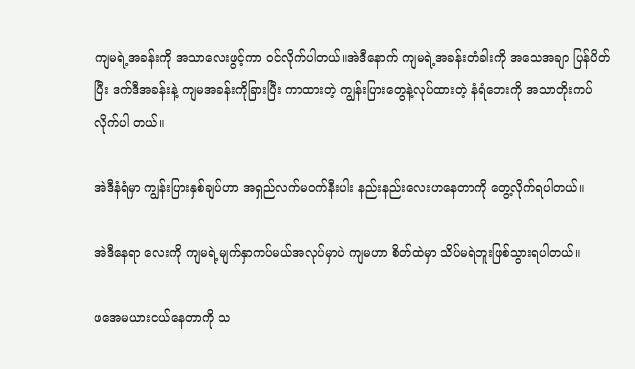ကျမရဲ့အခန်းကို အသာလေးဖွင့်ကာ ဝင်လိုက်ပါတယ်။အဲဒီနောက် ကျမရဲ့အခန်းတံခါးကို အသေအချာ ပြန်ပိတ်ပြီး ဒက်ဒီအခန်းနဲ့ ကျမအခန်းကိုခြားပြီး ကာထားတဲ့ ကျွန်းပြားတွေနဲ့လုပ်ထားတဲ့ နံရံဘေးကို အသာတိုးကပ်လိုက်ပါ တယ်။

အဲဒီနံရံမှာ ကျွန်းပြားနှစ်ချပ်ဟာ အရှည်လက်မဝက်နီးပါး နည်းနည်းလေးဟနေတာကို တွေ့လိုက်ရပါတယ်။

အဲဒီနေရာ လေးကို ကျမရဲ့မျက်နှာကပ်မယ်အလုပ်မှာပဲ ကျမဟာ စိတ်ထဲမှာ သိပ်မရဲဘူးဖြစ်သွားရပါတယ်။

ဖအေမယားငယ်နေတာကို သ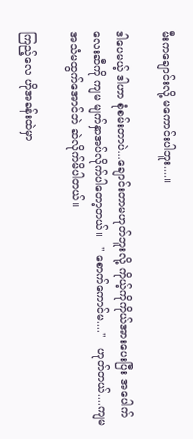မီးကချောင်းလို့ မကောင်းပါဘူး....။

ဒါပေမယ့် ဒါဟာ စုံစမ်းတာပဲ...ချောင်းတာမဟုတ်ဘူးလို့ ကိုယ့်ကိုကိုယ်အားပေးပြီး အပေါက်လေးဆီကို ကျမ မျက်နှာအပ်လိုက်ပါတော့တယ်။   " စောက်ကောင်မ...."   ဟုတ်တယ်....ကျမ အသံမထွက်အောင်ဘဲ ဆဲလိုက်မိပါတယ်။

ကြည့်လေ ဟိုအခန်းထဲမှာ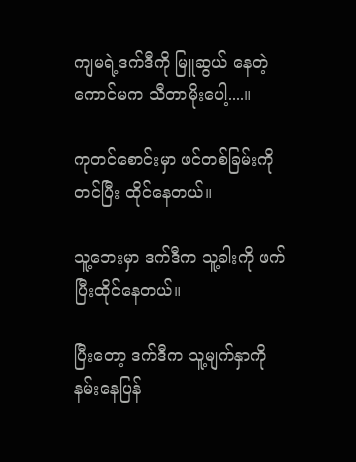ကျမရဲ့ဒက်ဒီကို မြူဆွယ် နေတဲ့ကောင်မက သီတာမိုးပေါ့....။

ကုတင်စောင်းမှာ ဖင်တစ်ခြမ်းကိုတင်ပြီး ထိုင်နေတယ်။

သူ့ဘေးမှာ ဒက်ဒီက သူ့ခါးကို ဖက်ပြီးထိုင်နေတယ်။

ပြီးတော့ ဒက်ဒီက သူ့မျက်နှာကို နမ်းနေပြန်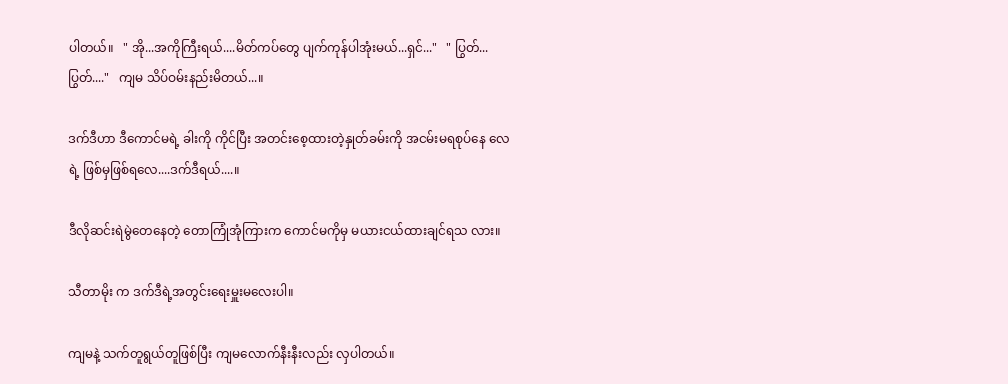ပါတယ်။   " အို...အကိုကြီးရယ်....မိတ်ကပ်တွေ ပျက်ကုန်ပါအုံးမယ်...ရှင်..."   " ပြွတ်...ပြွတ်...."   ကျမ သိပ်ဝမ်းနည်းမိတယ်...။

ဒက်ဒီဟာ ဒီကောင်မရဲ့ ခါးကို ကိုင်ပြီး အတင်းစေ့ထားတဲ့နှုတ်ခမ်းကို အငမ်းမရစုပ်နေ လေရဲ့ ဖြစ်မှဖြစ်ရလေ....ဒက်ဒီရယ်....။

ဒီလိုဆင်းရဲမွဲတေနေတဲ့ တောကြုံအုံကြားက ကောင်မကိုမှ မယားငယ်ထားချင်ရသ လား။

သီတာမိုး က ဒက်ဒီရဲ့အတွင်းရေးမှူးမလေးပါ။

ကျမနဲ့ သက်တူရွယ်တူဖြစ်ပြီး ကျမလောက်နီးနီးလည်း လှပါတယ်။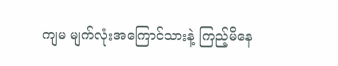ကျမ မျက်လုံးအကြောင်သားနဲ့ ကြည့်မိနေ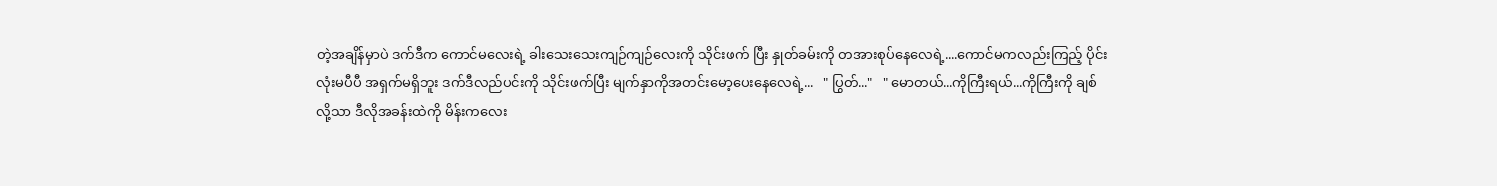တဲ့အချိန်မှာပဲ ဒက်ဒီက ကောင်မလေးရဲ့ ခါးသေးသေးကျဉ်ကျဉ်လေးကို သိုင်းဖက် ပြီး နှုတ်ခမ်းကို တအားစုပ်နေလေရဲ့....ကောင်မကလည်းကြည့် ပိုင်းလုံးမပီပီ အရှက်မရှိဘူး ဒက်ဒီလည်ပင်းကို သိုင်းဖက်ပြီး မျက်နှာကိုအတင်းမော့ပေးနေလေရဲ့...   " ပြွတ်..."   " မောတယ်...ကိုကြီးရယ်...ကိုကြီးကို ချစ်လို့သာ ဒီလိုအခန်းထဲကို မိန်းကလေး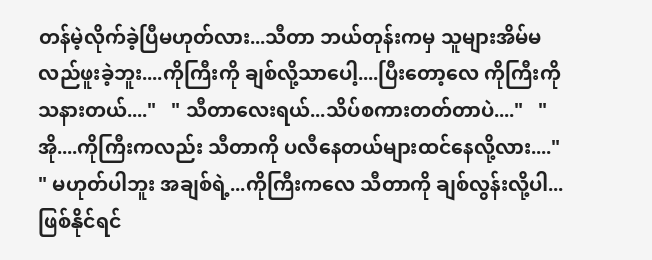တန်မဲ့လိုက်ခဲ့ပြီမဟုတ်လား...သီတာ ဘယ်တုန်းကမှ သူများအိမ်မလည်ဖူးခဲ့ဘူး....ကိုကြီးကို ချစ်လို့သာပေါ့....ပြီးတော့လေ ကိုကြီးကို သနားတယ်...."   " သီတာလေးရယ်...သိပ်စကားတတ်တာပဲ...."   " အို....ကိုကြီးကလည်း သီတာကို ပလီနေတယ်များထင်နေလို့လား...."   " မဟုတ်ပါဘူး အချစ်ရဲ့...ကိုကြီးကလေ သီတာကို ချစ်လွန်းလို့ပါ...ဖြစ်နိုင်ရင်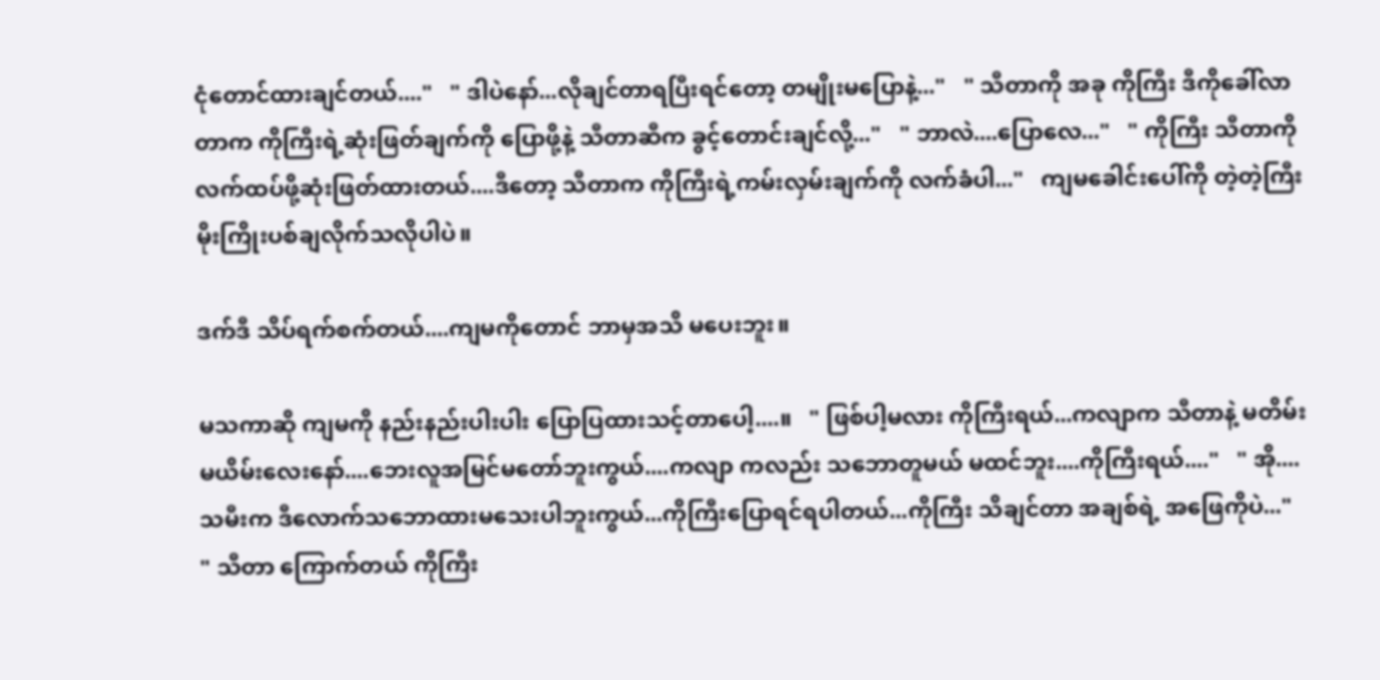ငုံတောင်ထားချင်တယ်...."   " ဒါပဲနော်...လိုချင်တာရပြီးရင်တော့ တမျိုးမပြောနဲ့..."   " သီတာကို အခု ကိုကြီး ဒီကိုခေါ်လာတာက ကိုကြီးရဲ့ဆုံးဖြတ်ချက်ကို ပြောဖို့နဲ့ သီတာဆီက ခွင့်တောင်းချင်လို့..."   " ဘာလဲ....ပြောလေ..."   " ကိုကြီး သီတာကို လက်ထပ်ဖို့ဆုံးဖြတ်ထားတယ်....ဒီတော့ သီတာက ကိုကြီးရဲ့ကမ်းလှမ်းချက်ကို လက်ခံပါ..."   ကျမခေါင်းပေါ်ကို တဲ့တဲ့ကြီး မိုးကြိုးပစ်ချလိုက်သလိုပါပဲ။

ဒက်ဒီ သိပ်ရက်စက်တယ်....ကျမကိုတောင် ဘာမှအသိ မပေးဘူး။

မသကာဆို ကျမကို နည်းနည်းပါးပါး ပြောပြထားသင့်တာပေါ့....။   " ဖြစ်ပါ့မလား ကိုကြီးရယ်...ကလျာက သီတာနဲ့ မတိမ်းမယိမ်းလေးနော်....ဘေးလူအမြင်မတော်ဘူးကွယ်....ကလျာ ကလည်း သဘောတူမယ် မထင်ဘူး....ကိုကြီးရယ်...."   " အို....သမီးက ဒီလောက်သဘောထားမသေးပါဘူးကွယ်...ကိုကြီးပြောရင်ရပါတယ်...ကိုကြီး သိချင်တာ အချစ်ရဲ့ အဖြေကိုပဲ..."   " သီတာ ကြောက်တယ် ကိုကြီး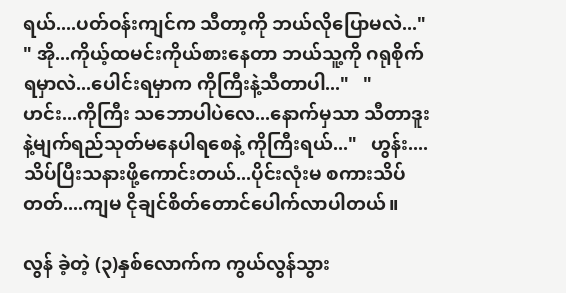ရယ်....ပတ်ဝန်းကျင်က သီတာ့ကို ဘယ်လိုပြောမလဲ..."   " အို...ကိုယ့်ထမင်းကိုယ်စားနေတာ ဘယ်သူ့ကို ဂရုစိုက်ရမှာလဲ...ပေါင်းရမှာက ကိုကြီးနဲ့သီတာပါ..."   " ဟင်း...ကိုကြီး သဘောပါပဲလေ...နောက်မှသာ သီတာဒူးနဲ့မျက်ရည်သုတ်မနေပါရစေနဲ့ ကိုကြီးရယ်..."   ဟွန်း....သိပ်ပြီးသနားဖို့ကောင်းတယ်...ပိုင်းလုံးမ စကားသိပ်တတ်....ကျမ ငိုချင်စိတ်တောင်ပေါက်လာပါတယ်။

လွန် ခဲ့တဲ့ (၃)နှစ်လောက်က ကွယ်လွန်သွား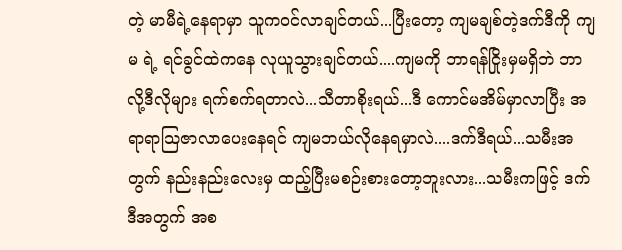တဲ့ မာမီရဲ့နေရာမှာ သူကဝင်လာချင်တယ်...ပြီးတော့ ကျမချစ်တဲ့ဒက်ဒီကို ကျမ ရဲ့ ရင်ခွင်ထဲကနေ လုယူသွားချင်တယ်....ကျမကို ဘာရန်ငြိုးမှမရှိဘဲ ဘာလို့ဒီလိုများ ရက်စက်ရတာလဲ...သီတာစိုးရယ်...ဒီ ကောင်မအိမ်မှာလာပြီး အရာရာသြဇာလာပေးနေရင် ကျမဘယ်လိုနေရမှာလဲ....ဒက်ဒီရယ်...သမီးအတွက် နည်းနည်းလေးမှ ထည့်ပြီးမစဉ်းစားတော့ဘူးလား...သမီးကဖြင့် ဒက်ဒီအတွက် အစ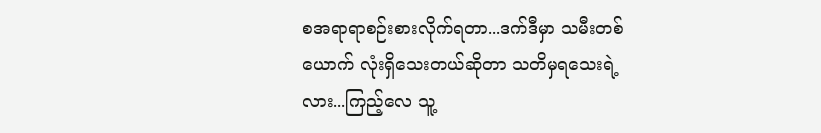စအရာရာစဉ်းစားလိုက်ရတာ...ဒက်ဒီမှာ သမီးတစ်ယောက် လုံးရှိသေးတယ်ဆိုတာ သတိမှရသေးရဲ့လား...ကြည့်လေ သူ့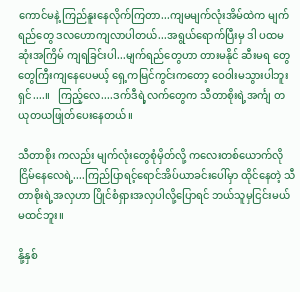ကောင်မနဲ့ ကြည်နူးနေလိုက်ကြတာ...ကျမမျက်လုံးအိမ်ထဲက မျက်ရည်တွေ ဒလဟောကျလာပါတယ်...အရွယ်ရောက်ပြီးမှ ဒါ ပထမဆုံးအကြိမ် ကျရခြင်းပါ...မျက်ရည်တွေဟာ တားမနိုင် ဆီးမရ တွေတွေကြီးကျနေပေမယ့် ရှေ့ကမြင်ကွင်းကတော့ ဝေဝါးမသွားပါဘူးရှင်....။   ကြည့်လေ....ဒက်ဒီရဲ့လက်တွေက သီတာစိုးရဲ့အင်္ကျ တယုတယဖြုတ်ပေးနေတယ်။

သီတာစိုး ကလည်း မျက်လုံးတွေစုံမှိတ်လို့ ကလေးတစ်ယောက်လို ငြိမ်နေလေရဲ့....ကြည်ပြာရင့်ရောင်အိပ်ယာခင်းပေါ်မှာ ထိုင်နေတဲ့ သီတာစိုးရဲ့အလှဟာ ပြိုင်စံရှားအလှပါလို့ပြောရင် ဘယ်သူမှငြင်းမယ်မထင်ဘူး။

နို့နှစ်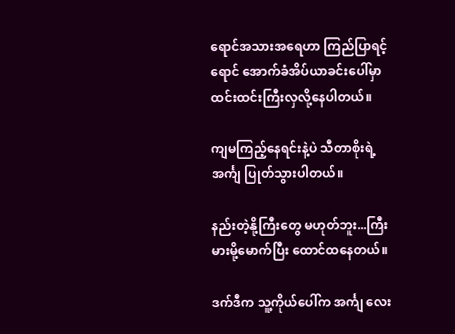ရောင်အသားအရေဟာ ကြည်ပြာရင့် ရောင် အောက်ခံအိပ်ယာခင်းပေါ်မှာ ထင်းထင်းကြီးလှလို့နေပါတယ်။

ကျမကြည့်နေရင်းနဲ့ပဲ သီတာစိုးရဲ့ အင်္ကျ ပြုတ်သွားပါတယ်။

နည်းတဲ့နို့ကြီးတွေ မဟုတ်ဘူး...ကြီးမားမို့မောက်ပြီး ထောင်ထနေတယ်။

ဒက်ဒီက သူ့ကိုယ်ပေါ်က အင်္ကျ လေး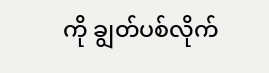ကို ချွတ်ပစ်လိုက်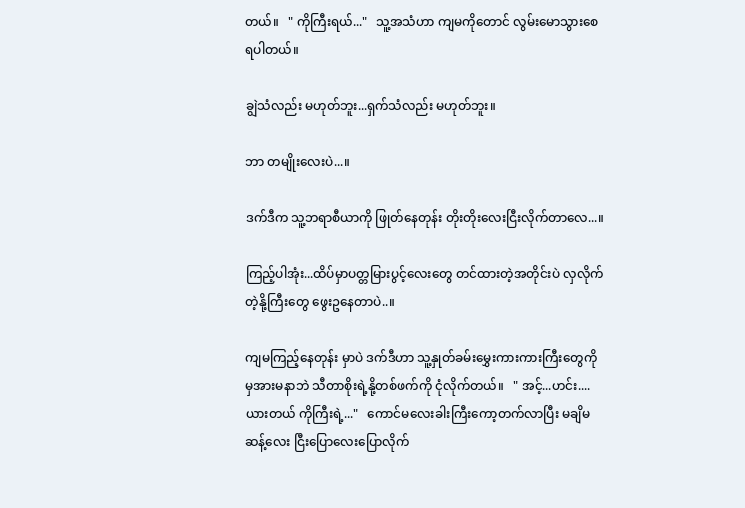တယ်။   " ကိုကြီးရယ်..."   သူ့အသံဟာ ကျမကိုတောင် လွမ်းမောသွားစေရပါတယ်။

ချွဲသံလည်း မဟုတ်ဘူး...ရှက်သံလည်း မဟုတ်ဘူး။

ဘာ တမျိုးလေးပဲ...။

ဒက်ဒီက သူ့ဘရာစီယာကို ဖြုတ်နေတုန်း တိုးတိုးလေးငြီးလိုက်တာလေ...။

ကြည့်ပါအုံး...ထိပ်မှာပတ္တမြားပွင့်လေးတွေ တင်ထားတဲ့အတိုင်းပဲ လှလိုက်တဲ့နို့ကြီးတွေ ဖွေးဥနေတာပဲ..။

ကျမကြည့်နေတုန်း မှာပဲ ဒက်ဒီဟာ သူ့နှုတ်ခမ်းမွှေးကားကားကြီးတွေကိုမှအားမနာဘဲ သီတာစိုးရဲ့နို့တစ်ဖက်ကို ငုံလိုက်တယ်။   " အင့်...ဟင်း....ယားတယ် ကိုကြီးရဲ့..."   ကောင်မလေးခါးကြီးကော့တက်လာပြီး မချိမဆန့်လေး ငြီးပြောလေးပြောလိုက်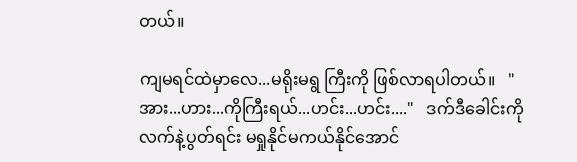တယ်။

ကျမရင်ထဲမှာလေ...မရိုးမရွ ကြီးကို ဖြစ်လာရပါတယ်။   " အား...ဟား...ကိုကြီးရယ်...ဟင်း...ဟင်း...."   ဒက်ဒီခေါင်းကိုလက်နဲ့ပွတ်ရင်း မရှုနိုင်မကယ်နိုင်အောင်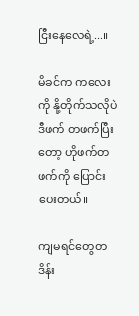ငြီးနေလေရဲ့...။

မိခင်က ကလေးကို နို့တိုက်သလိုပဲ ဒီဖက် တဖက်ပြီးတော့ ဟိုဖက်တဖက်ကို ပြောင်းပေးတယ်။

ကျမရင်တွေတဒိန်း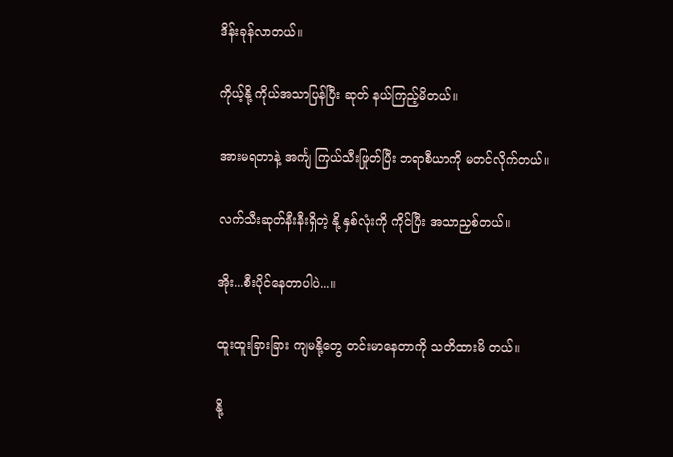ဒိန်းခုန်လာတယ်။

ကိုယ့်နို့ ကိုယ်အသာပြန်ပြီး ဆုတ် နယ်ကြည့်မိတယ်။

အားမရတာနဲ့ အင်္ကျ ကြယ်သီးဖြုတ်ပြီး ဘရာစီယာကို မတင်လိုက်တယ်။

လက်သီးဆုတ်နီးနီးရှိတဲ့ နို့ နှစ်လုံးကို ကိုင်ပြီး အသာညှစ်တယ်။

အိုး...စီးပိုင်နေတာပါပဲ...။

ထူးထူးခြားခြား ကျမနို့တွေ တင်းမာနေတာကို သတိထားမိ တယ်။

နို့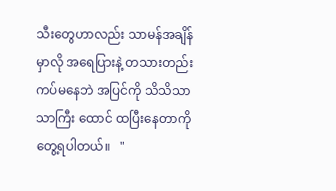သီးတွေဟာလည်း သာမန်အချိန်မှာလို အရေပြားနဲ့ တသားတည်းကပ်မနေဘဲ အပြင်ကို သိသိသာသာကြီး ထောင် ထပြီးနေတာကို တွေ့ရပါတယ်။   "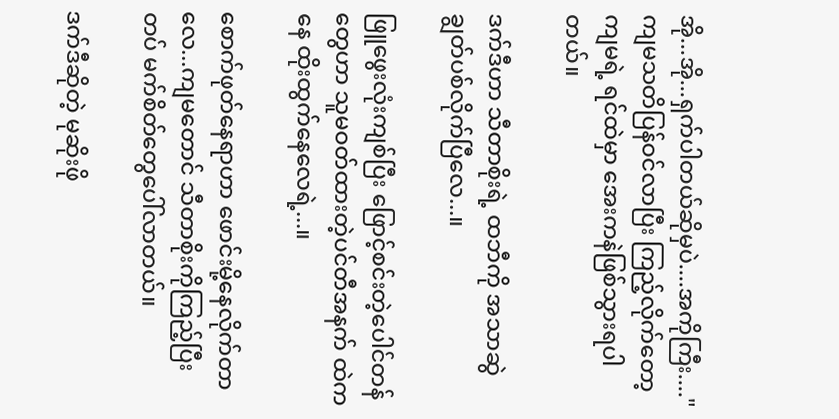အို...အို...ရှက်ပါတယ်ဆိုမှပဲ....အကိုကြီး...."ကျမသတိပြန်ဝင်လာပြီး ကြည့်လိုက်တော့ ကျမရဲ့ ရင်ထဲမှာ အေးကနဲဖြစ်သွားရပါတယ်။

ဒက်ဒီဟာ သီတာစိုးရဲ့ ထဘီကို အသာဆွဲချွတ်ပစ်လိုက်ပြီလေ...။

ဖြူဖွေးလုံးကျစ်ပြီး ဖြောင့်စင်းတဲ့ပေါင်တန်တွေဟာ သူမဝတ်ထားတဲ့ပင်တီအနက် ထဲကနေ ထိုးထွက်နေလေရဲ့...။

စောက်ဖုတ်နေရာဟာ ဖောင်းမို့နေလိုက်တာလေ...ကျမတောင် သီတာစိုးကိုကြည့်ပြီး တပ် မက်စိတ်တွေပေါ်လာတယ်။

ဒက်ဒီဆိုတဲ့ မုဆိုးဖို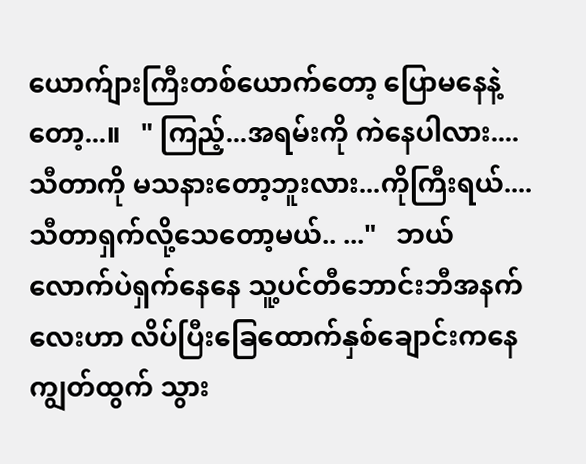ယောက်ျားကြီးတစ်ယောက်တော့ ပြောမနေနဲ့တော့...။   " ကြည့်...အရမ်းကို ကဲနေပါလား....သီတာကို မသနားတော့ဘူးလား...ကိုကြီးရယ်....သီတာရှက်လို့သေတော့မယ်.. ..."   ဘယ်လောက်ပဲရှက်နေနေ သူ့ပင်တီဘောင်းဘီအနက်လေးဟာ လိပ်ပြီးခြေထောက်နှစ်ချောင်းကနေ ကျွတ်ထွက် သွား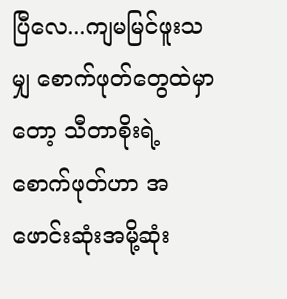ပြီလေ...ကျမမြင်ဖူးသမျှ စောက်ဖုတ်တွေထဲမှာတော့ သီတာစိုးရဲ့ စောက်ဖုတ်ဟာ အဖောင်းဆုံးအမို့ဆုံး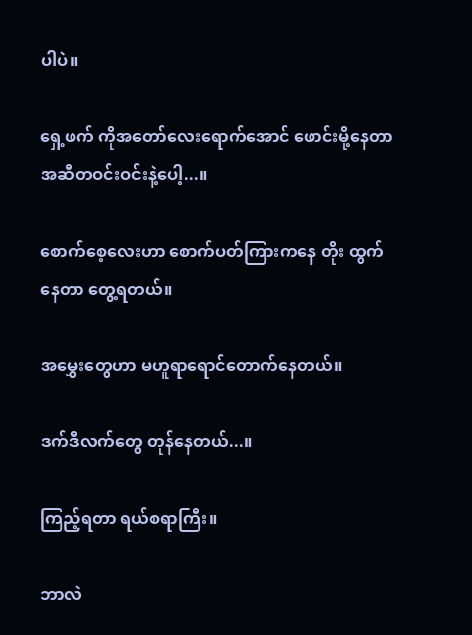ပါပဲ။

ရှေ့ဖက် ကိုအတော်လေးရောက်အောင် ဖောင်းမို့နေတာ အဆီတဝင်းဝင်းနဲ့ပေါ့...။

စောက်စေ့လေးဟာ စောက်ပတ်ကြားကနေ တိုး ထွက်နေတာ တွေ့ရတယ်။

အမွှေးတွေဟာ မဟူရာရောင်တောက်နေတယ်။

ဒက်ဒီလက်တွေ တုန်နေတယ်...။

ကြည့်ရတာ ရယ်စရာကြီး။

ဘာလဲ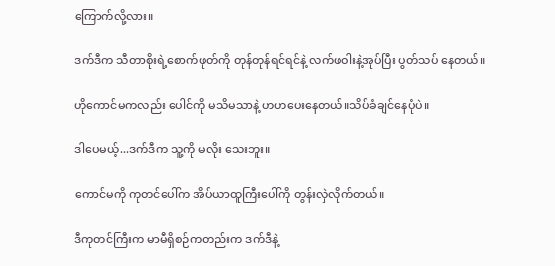ကြောက်လို့လား။

ဒက်ဒီက သီတာစိုးရဲ့စောက်ဖုတ်ကို တုန်တုန်ရင်ရင်နဲ့ လက်ဖဝါးနဲ့အုပ်ပြီး ပွတ်သပ် နေတယ်။

ဟိုကောင်မကလည်း ပေါင်ကို မသိမသာနဲ့ ဟဟပေးနေတယ်။သိပ်ခံချင်နေပုံပဲ။

ဒါပေမယ့်...ဒက်ဒီက သူ့ကို မလိုး သေးဘူး။

ကောင်မကို ကုတင်ပေါ်က အိပ်ယာထူကြီးပေါ်ကို တွန်းလှဲလိုက်တယ်။

ဒီကုတင်ကြီးက မာမီရှိစဉ်ကတည်းက ဒက်ဒီနဲ့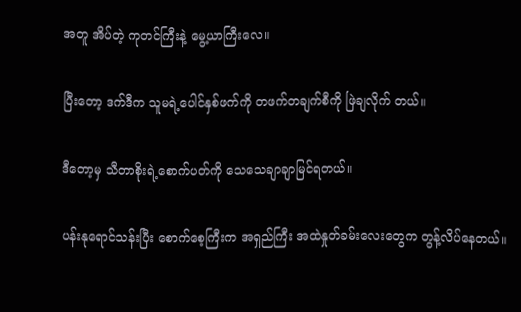အတူ အိပ်တဲ့ ကုတင်ကြီးနဲ့ မွေ့ယာကြီးလေ။

ပြီးတော့ ဒက်ဒီက သူမရဲ့ပေါင်နှစ်ဖက်ကို တဖက်တချက်စီကို ဖြဲချလိုက် တယ်။

ဒီတော့မှ သီတာစိုးရဲ့စောက်ပတ်ကို သေသေချာချာမြင်ရတယ်။

ပန်းနုရောင်သန်းပြီး စောက်စေ့ကြီးက အရှည်ကြီး အထဲနှုတ်ခမ်းလေးတွေက တွန့်လိပ်နေတယ်။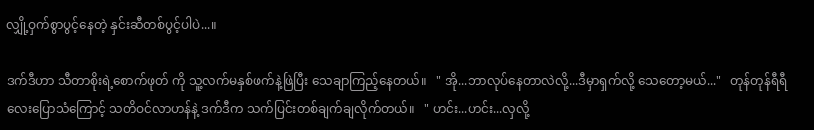လျှို့ဝှက်စွာပွင့်နေတဲ့ နှင်းဆီတစ်ပွင့်ပါပဲ...။

ဒက်ဒီဟာ သီတာစိုးရဲ့စောက်ဖုတ် ကို သူ့လက်မနှစ်ဖက်နဲ့ဖြဲပြီး သေချာကြည့်နေတယ်။   " အို...ဘာလုပ်နေတာလဲလို့...ဒီမှာရှက်လို့ သေတော့မယ်..."   တုန်တုန်ရီရီလေးပြောသံကြောင့် သတိဝင်လာဟန်နဲ့ ဒက်ဒီက သက်ပြင်းတစ်ချက်ချလိုက်တယ်။   " ဟင်း...ဟင်း...လှလို့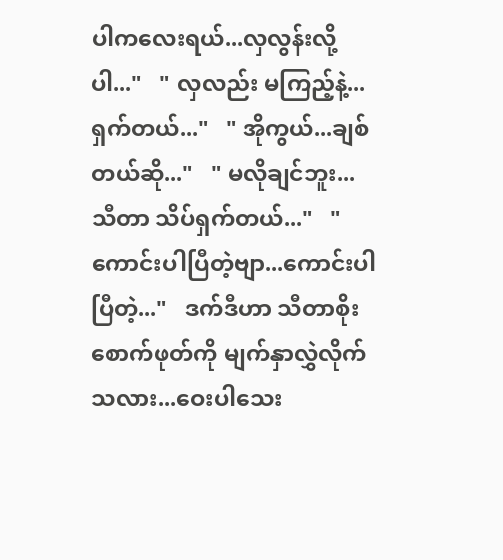ပါကလေးရယ်...လှလွန်းလို့ပါ..."   " လှလည်း မကြည့်နဲ့...ရှက်တယ်..."   " အိုကွယ်...ချစ်တယ်ဆို..."   " မလိုချင်ဘူး...သီတာ သိပ်ရှက်တယ်..."   " ကောင်းပါပြီတဲ့ဗျာ...ကောင်းပါပြီတဲ့..."   ဒက်ဒီဟာ သီတာစိုးစောက်ဖုတ်ကို မျက်နှာလွှဲလိုက်သလား...ဝေးပါသေး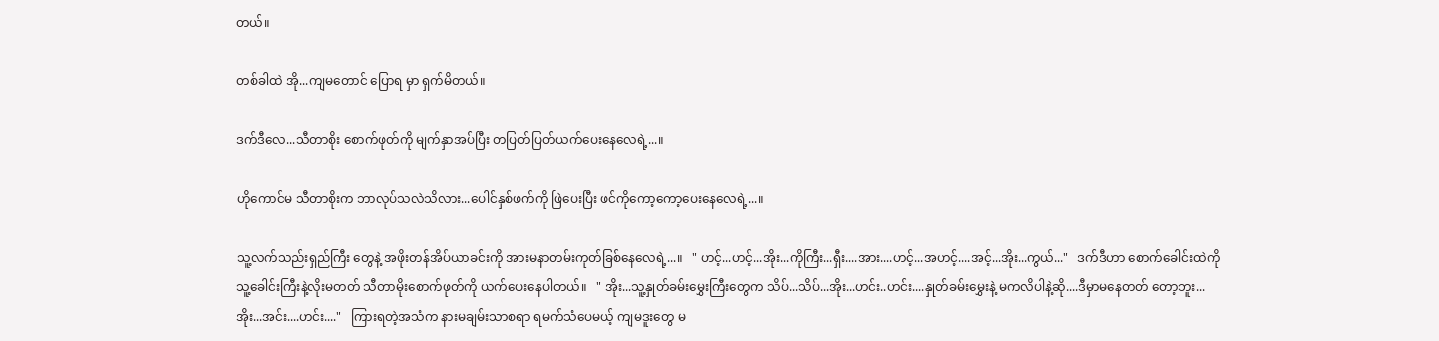တယ်။

တစ်ခါထဲ အို...ကျမတောင် ပြောရ မှာ ရှက်မိတယ်။

ဒက်ဒီလေ...သီတာစိုး စောက်ဖုတ်ကို မျက်နှာအပ်ပြီး တပြတ်ပြတ်ယက်ပေးနေလေရဲ့...။

ဟိုကောင်မ သီတာစိုးက ဘာလုပ်သလဲသိလား...ပေါင်နှစ်ဖက်ကို ဖြဲပေးပြီး ဖင်ကိုကော့ကော့ပေးနေလေရဲ့...။

သူ့လက်သည်းရှည်ကြီး တွေနဲ့ အဖိုးတန်အိပ်ယာခင်းကို အားမနာတမ်းကုတ်ခြစ်နေလေရဲ့...။   " ဟင့်...ဟင့်...အိုး...ကိုကြီး...ရှီး....အား....ဟင့်...အဟင့်....အင့်...အိုး...ကွယ်..."   ဒက်ဒီဟာ စောက်ခေါင်းထဲကို သူ့ခေါင်းကြီးနဲ့လိုးမတတ် သီတာမိုးစောက်ဖုတ်ကို ယက်ပေးနေပါတယ်။   " အိုး...သူ့နှုတ်ခမ်းမွှေးကြီးတွေက သိပ်...သိပ်...အိုး...ဟင်း..ဟင်း....နှုတ်ခမ်းမွှေးနဲ့ မကလိပါနဲ့ဆို....ဒီမှာမနေတတ် တော့ဘူး...အိုး...အင်း....ဟင်း...."   ကြားရတဲ့အသံက နားမချမ်းသာစရာ ရမက်သံပေမယ့် ကျမဒူးတွေ မ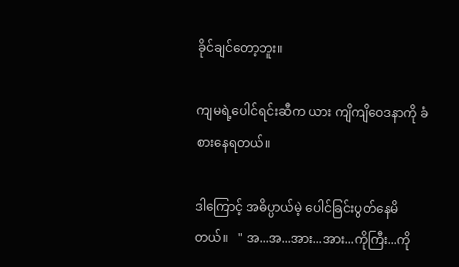ခိုင်ချင်တော့ဘူး။

ကျမရဲ့ပေါင်ရင်းဆီက ယား ကျိကျိဝေဒနာကို ခံစားနေရတယ်။

ဒါကြောင့် အဓိပ္ပာယ်မဲ့ ပေါင်ခြင်းပွတ်နေမိတယ်။   " အ...အ...အား...အား...ကိုကြီး...ကို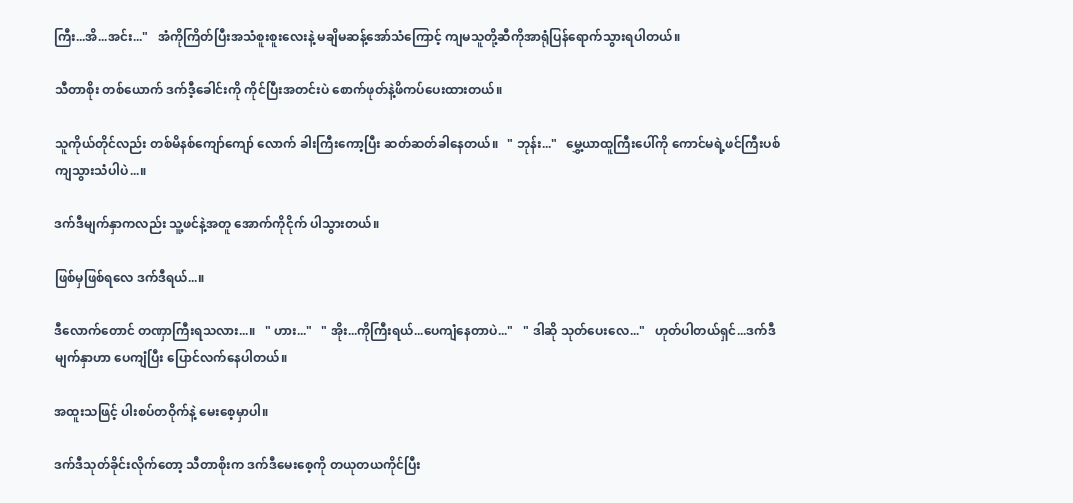ကြီး...အိ...အင်း..."   အံကိုကြိတ်ပြီးအသံစူးစူးလေးနဲ့ မချိမဆန့်အော်သံကြောင့် ကျမသူတို့ဆီကိုအာရုံပြန်ရောက်သွားရပါတယ်။

သီတာစိုး တစ်ယောက် ဒက်ဒီ့ခေါင်းကို ကိုင်ပြီးအတင်းပဲ စောက်ဖုတ်နဲ့ဖိကပ်ပေးထားတယ်။

သူကိုယ်တိုင်လည်း တစ်မိနစ်ကျော်ကျော် လောက် ခါးကြီးကော့ပြီး ဆတ်ဆတ်ခါနေတယ်။   " ဘုန်း..."   မွှေ့ယာထူကြီးပေါ်ကို ကောင်မရဲ့ဖင်ကြီးပစ်ကျသွားသံပါပဲ...။

ဒက်ဒီမျက်နှာကလည်း သူ့ဖင်နဲ့အတူ အောက်ကိုငိုက် ပါသွားတယ်။

ဖြစ်မှဖြစ်ရလေ ဒက်ဒီရယ်...။

ဒီလောက်တောင် တဏှာကြီးရသလား...။   " ဟား..."   " အိုး...ကိုကြီးရယ်...ပေကျံနေတာပဲ..."   " ဒါဆို သုတ်ပေးလေ..."   ဟုတ်ပါတယ်ရှင်...ဒက်ဒီမျက်နှာဟာ ပေကျံပြီး ပြောင်လက်နေပါတယ်။

အထူးသဖြင့် ပါးစပ်တဝိုက်နဲ့ မေးစေ့မှာပါ။

ဒက်ဒီသုတ်ခိုင်းလိုက်တော့ သီတာစိုးက ဒက်ဒီမေးစေ့ကို တယုတယကိုင်ပြီး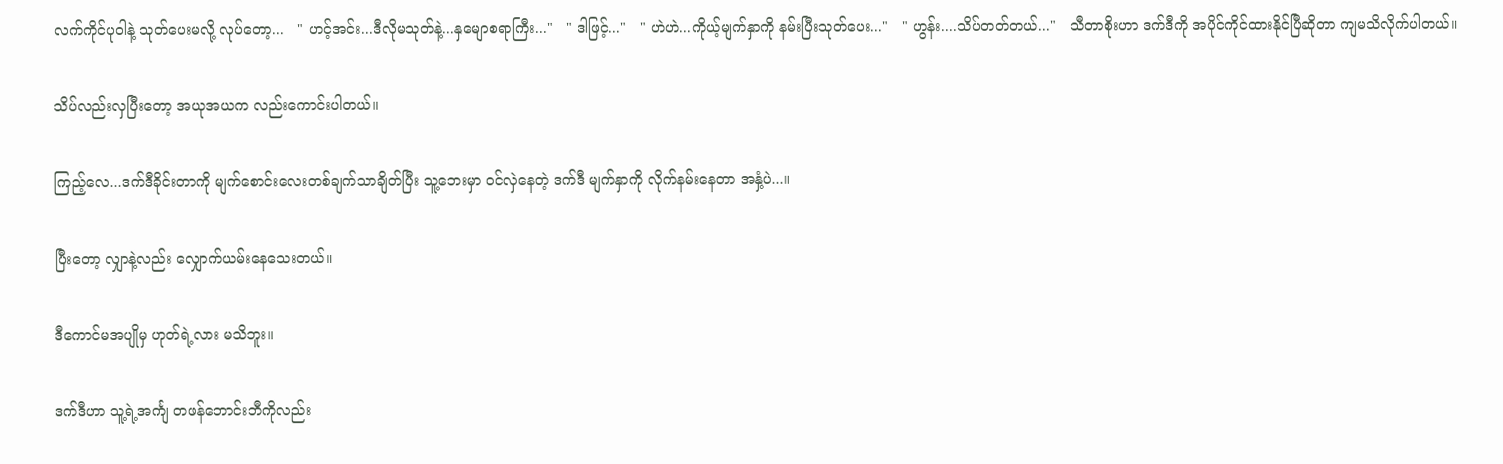လက်ကိုင်ပုဝါနဲ့ သုတ်ပေးမလို့ လုပ်တော့...   " ဟင့်အင်း...ဒီလိုမသုတ်နဲ့...နှမျောစရာကြီး..."   " ဒါဖြင့်..."   " ဟဲဟဲ...ကိုယ့်မျက်နှာကို နမ်းပြီးသုတ်ပေး..."   " ဟွန်း....သိပ်တတ်တယ်..."   သီတာစိုးဟာ ဒက်ဒီကို အပိုင်ကိုင်ထားနိုင်ပြီဆိုတာ ကျမသိလိုက်ပါတယ်။

သိပ်လည်းလှပြီးတော့ အယုအယက လည်းကောင်းပါတယ်။

ကြည့်လေ...ဒက်ဒီခိုင်းတာကို မျက်စောင်းလေးတစ်ချက်သာချိတ်ပြီး သူ့ဘေးမှာ ဝင်လှဲနေတဲ့ ဒက်ဒီ မျက်နှာကို လိုက်နမ်းနေတာ အနှံ့ပဲ...။

ပြီးတော့ လျှာနဲ့လည်း လျှောက်ယမ်းနေသေးတယ်။

ဒီကောင်မအပျိုမှ ဟုတ်ရဲ့လား မသိဘူး။

ဒက်ဒီဟာ သူ့ရဲ့အင်္ကျ တဖန်ဘောင်းဘီကိုလည်း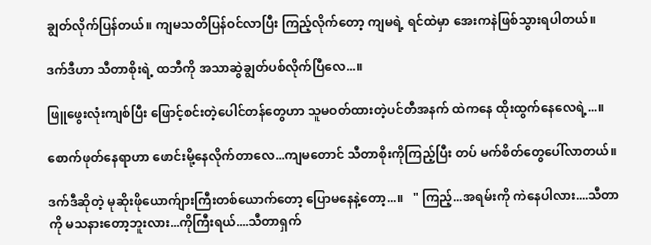ချွတ်လိုက်ပြန်တယ်။ ကျမသတိပြန်ဝင်လာပြီး ကြည့်လိုက်တော့ ကျမရဲ့ ရင်ထဲမှာ အေးကနဲဖြစ်သွားရပါတယ်။

ဒက်ဒီဟာ သီတာစိုးရဲ့ ထဘီကို အသာဆွဲချွတ်ပစ်လိုက်ပြီလေ...။

ဖြူဖွေးလုံးကျစ်ပြီး ဖြောင့်စင်းတဲ့ပေါင်တန်တွေဟာ သူမဝတ်ထားတဲ့ပင်တီအနက် ထဲကနေ ထိုးထွက်နေလေရဲ့...။

စောက်ဖုတ်နေရာဟာ ဖောင်းမို့နေလိုက်တာလေ...ကျမတောင် သီတာစိုးကိုကြည့်ပြီး တပ် မက်စိတ်တွေပေါ်လာတယ်။

ဒက်ဒီဆိုတဲ့ မုဆိုးဖိုယောက်ျားကြီးတစ်ယောက်တော့ ပြောမနေနဲ့တော့...။   " ကြည့်...အရမ်းကို ကဲနေပါလား....သီတာကို မသနားတော့ဘူးလား...ကိုကြီးရယ်....သီတာရှက်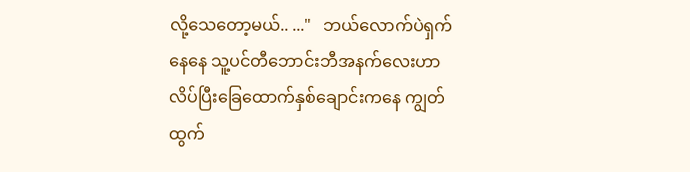လို့သေတော့မယ်.. ..."   ဘယ်လောက်ပဲရှက်နေနေ သူ့ပင်တီဘောင်းဘီအနက်လေးဟာ လိပ်ပြီးခြေထောက်နှစ်ချောင်းကနေ ကျွတ်ထွက်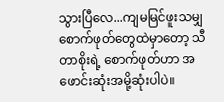သွားပြီလေ...ကျမမြင်ဖူးသမျှ စောက်ဖုတ်တွေထဲမှာတော့ သီတာစိုးရဲ့ စောက်ဖုတ်ဟာ အဖောင်းဆုံးအမို့ဆုံးပါပဲ။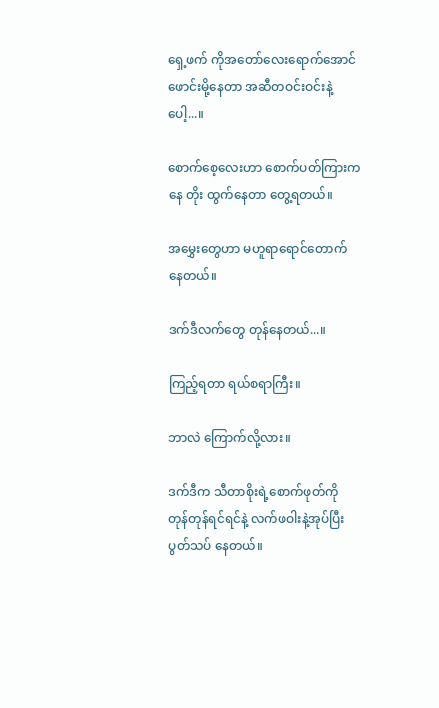ရှေ့ဖက် ကိုအတော်လေးရောက်အောင် ဖောင်းမို့နေတာ အဆီတဝင်းဝင်းနဲ့ပေါ့...။

စောက်စေ့လေးဟာ စောက်ပတ်ကြားကနေ တိုး ထွက်နေတာ တွေ့ရတယ်။

အမွှေးတွေဟာ မဟူရာရောင်တောက်နေတယ်။

ဒက်ဒီလက်တွေ တုန်နေတယ်...။

ကြည့်ရတာ ရယ်စရာကြီး။

ဘာလဲ ကြောက်လို့လား။

ဒက်ဒီက သီတာစိုးရဲ့စောက်ဖုတ်ကို တုန်တုန်ရင်ရင်နဲ့ လက်ဖဝါးနဲ့အုပ်ပြီး ပွတ်သပ် နေတယ်။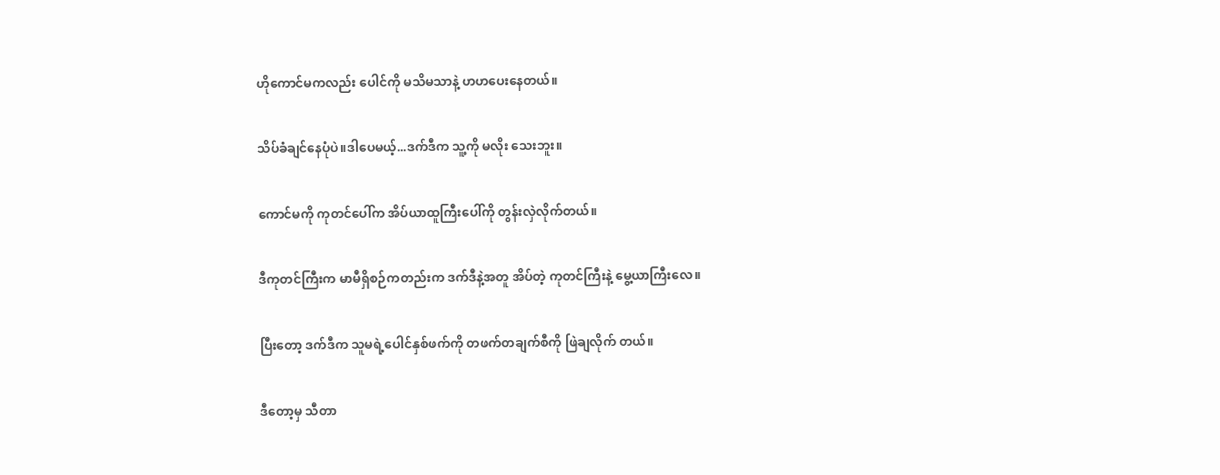ဟိုကောင်မကလည်း ပေါင်ကို မသိမသာနဲ့ ဟဟပေးနေတယ်။

သိပ်ခံချင်နေပုံပဲ။ဒါပေမယ့်...ဒက်ဒီက သူ့ကို မလိုး သေးဘူး။

ကောင်မကို ကုတင်ပေါ်က အိပ်ယာထူကြီးပေါ်ကို တွန်းလှဲလိုက်တယ်။

ဒီကုတင်ကြီးက မာမီရှိစဉ်ကတည်းက ဒက်ဒီနဲ့အတူ အိပ်တဲ့ ကုတင်ကြီးနဲ့ မွေ့ယာကြီးလေ။

ပြီးတော့ ဒက်ဒီက သူမရဲ့ပေါင်နှစ်ဖက်ကို တဖက်တချက်စီကို ဖြဲချလိုက် တယ်။

ဒီတော့မှ သီတာ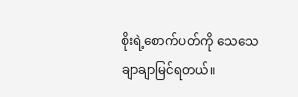စိုးရဲ့စောက်ပတ်ကို သေသေချာချာမြင်ရတယ်။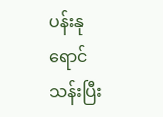ပန်းနုရောင်သန်းပြီး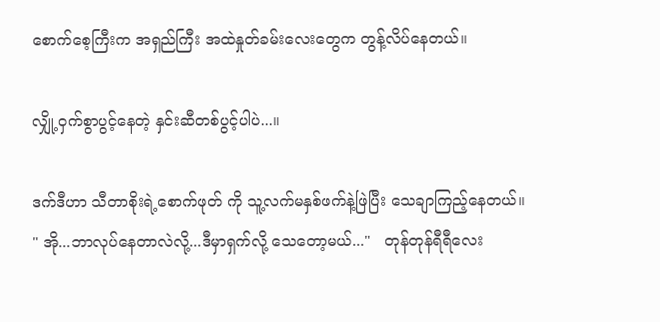စောက်စေ့ကြီးက အရှည်ကြီး အထဲနှုတ်ခမ်းလေးတွေက တွန့်လိပ်နေတယ်။

လျှို့ဝှက်စွာပွင့်နေတဲ့ နှင်းဆီတစ်ပွင့်ပါပဲ...။

ဒက်ဒီဟာ သီတာစိုးရဲ့စောက်ဖုတ် ကို သူ့လက်မနှစ်ဖက်နဲ့ဖြဲပြီး သေချာကြည့်နေတယ်။   " အို...ဘာလုပ်နေတာလဲလို့...ဒီမှာရှက်လို့ သေတော့မယ်..."   တုန်တုန်ရီရီလေး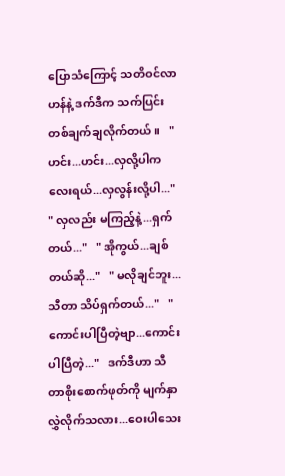ပြောသံကြောင့် သတိဝင်လာဟန်နဲ့ ဒက်ဒီက သက်ပြင်းတစ်ချက်ချလိုက်တယ်။   " ဟင်း...ဟင်း...လှလို့ပါကလေးရယ်...လှလွန်းလို့ပါ..."   " လှလည်း မကြည့်နဲ့...ရှက်တယ်..."   " အိုကွယ်...ချစ်တယ်ဆို..."   " မလိုချင်ဘူး...သီတာ သိပ်ရှက်တယ်..."   " ကောင်းပါပြီတဲ့ဗျာ...ကောင်းပါပြီတဲ့..."   ဒက်ဒီဟာ သီတာစိုးစောက်ဖုတ်ကို မျက်နှာလွှဲလိုက်သလား...ဝေးပါသေး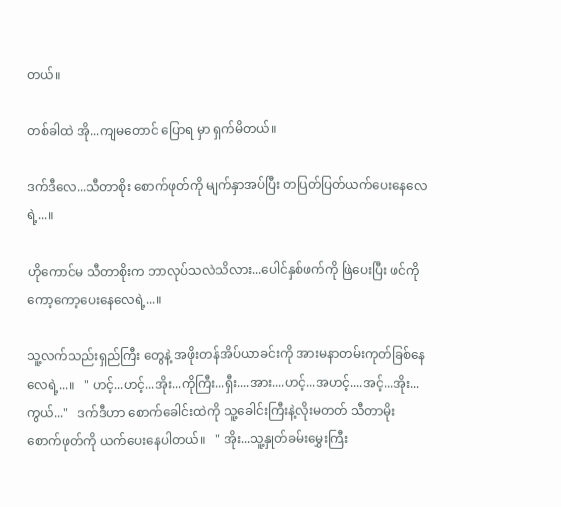တယ်။

တစ်ခါထဲ အို...ကျမတောင် ပြောရ မှာ ရှက်မိတယ်။

ဒက်ဒီလေ...သီတာစိုး စောက်ဖုတ်ကို မျက်နှာအပ်ပြီး တပြတ်ပြတ်ယက်ပေးနေလေရဲ့...။

ဟိုကောင်မ သီတာစိုးက ဘာလုပ်သလဲသိလား...ပေါင်နှစ်ဖက်ကို ဖြဲပေးပြီး ဖင်ကိုကော့ကော့ပေးနေလေရဲ့...။

သူ့လက်သည်းရှည်ကြီး တွေနဲ့ အဖိုးတန်အိပ်ယာခင်းကို အားမနာတမ်းကုတ်ခြစ်နေလေရဲ့...။   " ဟင့်...ဟင့်...အိုး...ကိုကြီး...ရှီး....အား....ဟင့်...အဟင့်....အင့်...အိုး...ကွယ်..."   ဒက်ဒီဟာ စောက်ခေါင်းထဲကို သူ့ခေါင်းကြီးနဲ့လိုးမတတ် သီတာမိုးစောက်ဖုတ်ကို ယက်ပေးနေပါတယ်။   " အိုး...သူ့နှုတ်ခမ်းမွှေးကြီး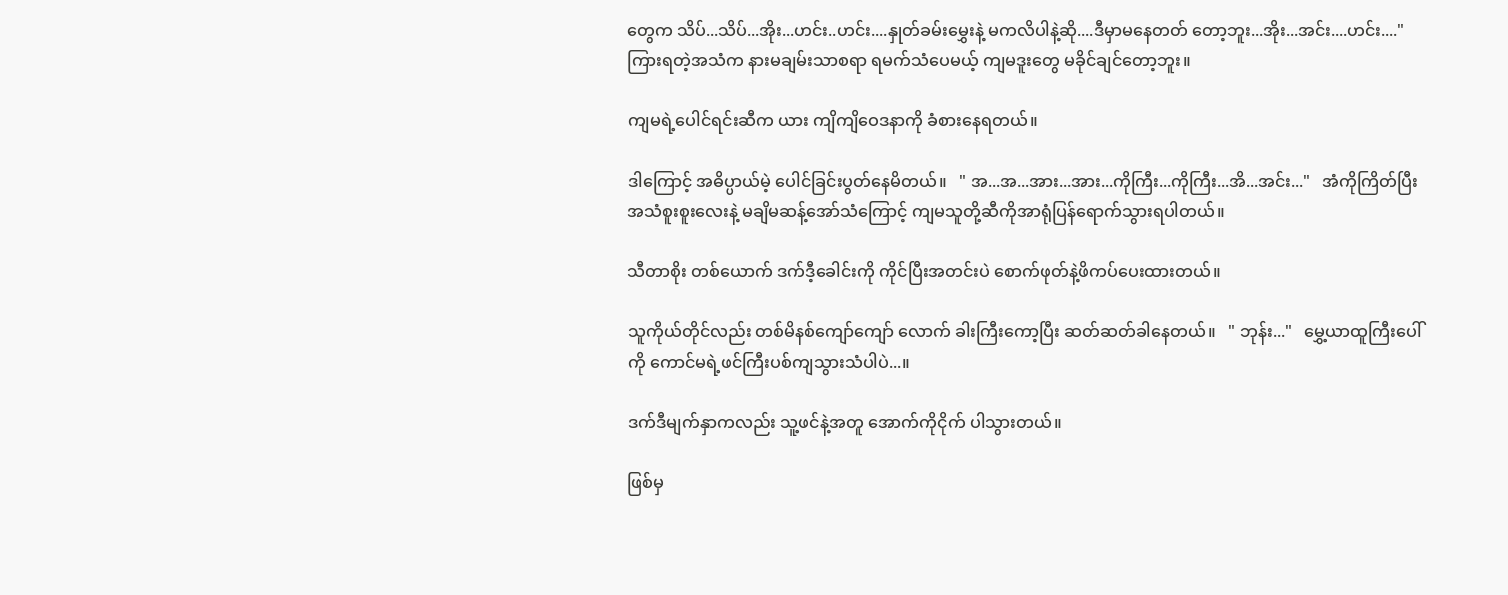တွေက သိပ်...သိပ်...အိုး...ဟင်း..ဟင်း....နှုတ်ခမ်းမွှေးနဲ့ မကလိပါနဲ့ဆို....ဒီမှာမနေတတ် တော့ဘူး...အိုး...အင်း....ဟင်း...."   ကြားရတဲ့အသံက နားမချမ်းသာစရာ ရမက်သံပေမယ့် ကျမဒူးတွေ မခိုင်ချင်တော့ဘူး။

ကျမရဲ့ပေါင်ရင်းဆီက ယား ကျိကျိဝေဒနာကို ခံစားနေရတယ်။

ဒါကြောင့် အဓိပ္ပာယ်မဲ့ ပေါင်ခြင်းပွတ်နေမိတယ်။   " အ...အ...အား...အား...ကိုကြီး...ကိုကြီး...အိ...အင်း..."   အံကိုကြိတ်ပြီးအသံစူးစူးလေးနဲ့ မချိမဆန့်အော်သံကြောင့် ကျမသူတို့ဆီကိုအာရုံပြန်ရောက်သွားရပါတယ်။

သီတာစိုး တစ်ယောက် ဒက်ဒီ့ခေါင်းကို ကိုင်ပြီးအတင်းပဲ စောက်ဖုတ်နဲ့ဖိကပ်ပေးထားတယ်။

သူကိုယ်တိုင်လည်း တစ်မိနစ်ကျော်ကျော် လောက် ခါးကြီးကော့ပြီး ဆတ်ဆတ်ခါနေတယ်။   " ဘုန်း..."   မွှေ့ယာထူကြီးပေါ်ကို ကောင်မရဲ့ဖင်ကြီးပစ်ကျသွားသံပါပဲ...။

ဒက်ဒီမျက်နှာကလည်း သူ့ဖင်နဲ့အတူ အောက်ကိုငိုက် ပါသွားတယ်။

ဖြစ်မှ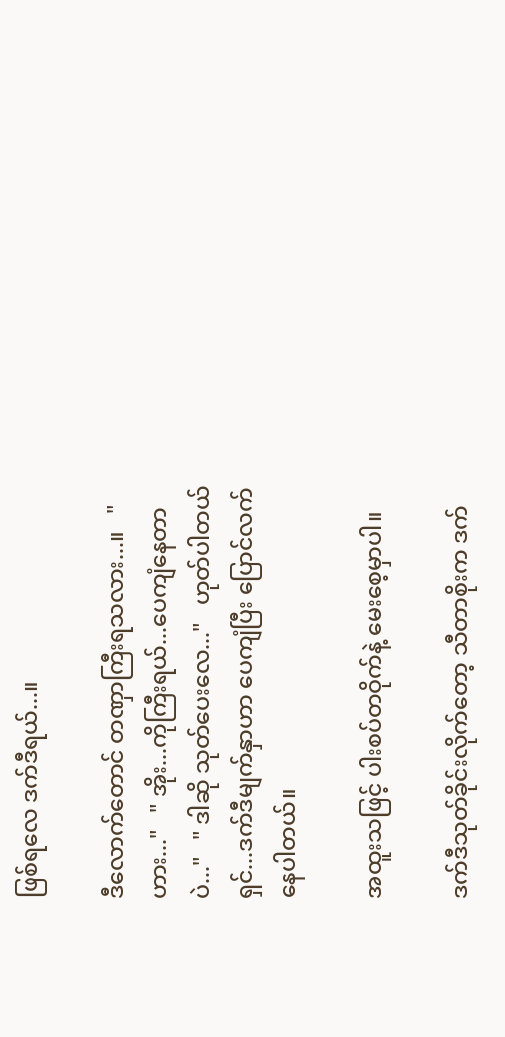ဖြစ်ရလေ ဒက်ဒီရယ်...။

ဒီလောက်တောင် တဏှာကြီးရသလား...။   " ဟား..."   " အိုး...ကိုကြီးရယ်...ပေကျံနေတာပဲ..."   " ဒါဆို သုတ်ပေးလေ..."   ဟုတ်ပါတယ်ရှင်...ဒက်ဒီမျက်နှာဟာ ပေကျံပြီး ပြောင်လက်နေပါတယ်။

အထူးသဖြင့် ပါးစပ်တဝိုက်နဲ့ မေးစေ့မှာပါ။

ဒက်ဒီသုတ်ခိုင်းလိုက်တော့ သီတာစိုးက ဒက်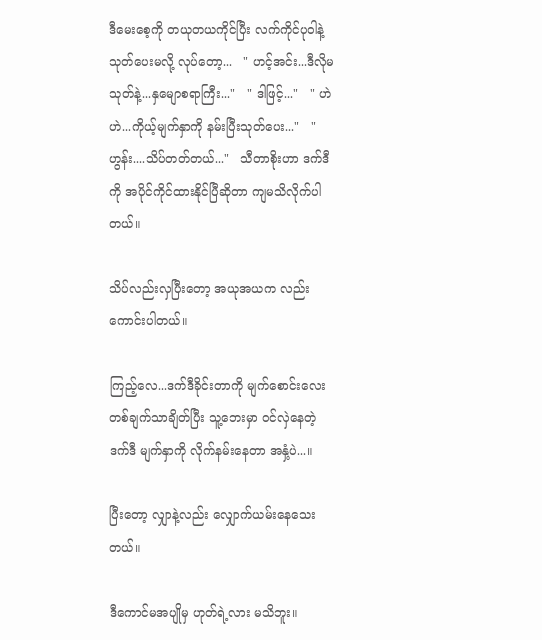ဒီမေးစေ့ကို တယုတယကိုင်ပြီး လက်ကိုင်ပုဝါနဲ့ သုတ်ပေးမလို့ လုပ်တော့...   " ဟင့်အင်း...ဒီလိုမသုတ်နဲ့...နှမျောစရာကြီး..."   " ဒါဖြင့်..."   " ဟဲဟဲ...ကိုယ့်မျက်နှာကို နမ်းပြီးသုတ်ပေး..."   " ဟွန်း....သိပ်တတ်တယ်..."   သီတာစိုးဟာ ဒက်ဒီကို အပိုင်ကိုင်ထားနိုင်ပြီဆိုတာ ကျမသိလိုက်ပါတယ်။

သိပ်လည်းလှပြီးတော့ အယုအယက လည်းကောင်းပါတယ်။

ကြည့်လေ...ဒက်ဒီခိုင်းတာကို မျက်စောင်းလေးတစ်ချက်သာချိတ်ပြီး သူ့ဘေးမှာ ဝင်လှဲနေတဲ့ ဒက်ဒီ မျက်နှာကို လိုက်နမ်းနေတာ အနှံ့ပဲ...။

ပြီးတော့ လျှာနဲ့လည်း လျှောက်ယမ်းနေသေးတယ်။

ဒီကောင်မအပျိုမှ ဟုတ်ရဲ့လား မသိဘူး။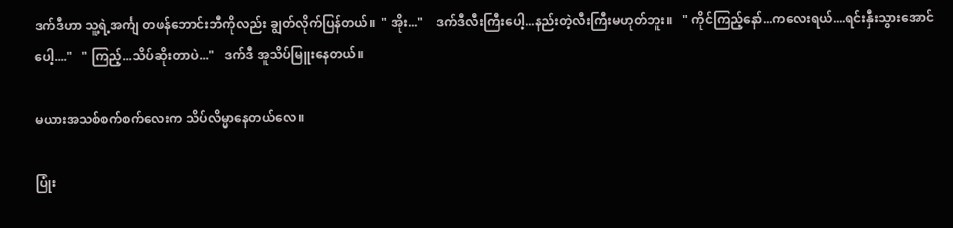ဒက်ဒီဟာ သူ့ရဲ့အင်္ကျ တဖန်ဘောင်းဘီကိုလည်း ချွတ်လိုက်ပြန်တယ်။  " အိုး..."    ဒက်ဒီလီးကြီးပေါ့...နည်းတဲ့လီးကြီးမဟုတ်ဘူး။   " ကိုင်ကြည့်နော်...ကလေးရယ်....ရင်းနှီးသွားအောင်ပေါ့...."   " ကြည့်...သိပ်ဆိုးတာပဲ..."   ဒက်ဒီ အူသိပ်မြူးနေတယ်။

မယားအသစ်စက်စက်လေးက သိပ်လိမ္မာနေတယ်လေ။

ပြုံး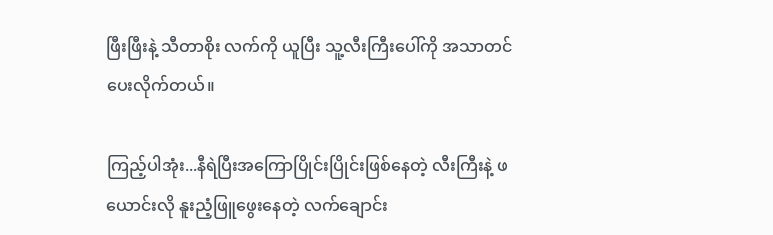ဖြီးဖြီးနဲ့ သီတာစိုး လက်ကို ယူပြီး သူ့လီးကြီးပေါ်ကို အသာတင်ပေးလိုက်တယ်။

ကြည့်ပါအုံး...နီရဲပြီးအကြောပြိုင်းပြိုင်းဖြစ်နေတဲ့ လီးကြီးနဲ့ ဖယောင်းလို နူးညံ့ဖြူဖွေးနေတဲ့ လက်ချောင်း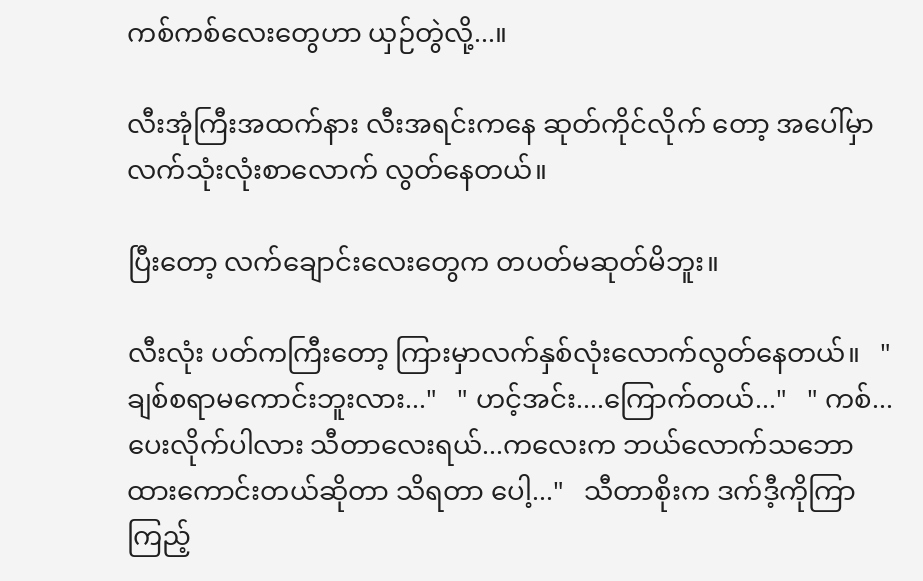ကစ်ကစ်လေးတွေဟာ ယှဉ်တွဲလို့...။

လီးအုံကြီးအထက်နား လီးအရင်းကနေ ဆုတ်ကိုင်လိုက် တော့ အပေါ်မှာ လက်သုံးလုံးစာလောက် လွတ်နေတယ်။

ပြီးတော့ လက်ချောင်းလေးတွေက တပတ်မဆုတ်မိဘူး။

လီးလုံး ပတ်ကကြီးတော့ ကြားမှာလက်နှစ်လုံးလောက်လွတ်နေတယ်။   " ချစ်စရာမကောင်းဘူးလား..."   " ဟင့်အင်း....ကြောက်တယ်..."   " ကစ်...ပေးလိုက်ပါလား သီတာလေးရယ်...ကလေးက ဘယ်လောက်သဘောထားကောင်းတယ်ဆိုတာ သိရတာ ပေါ့..."   သီတာစိုးက ဒက်ဒီ့ကိုကြာကြည့်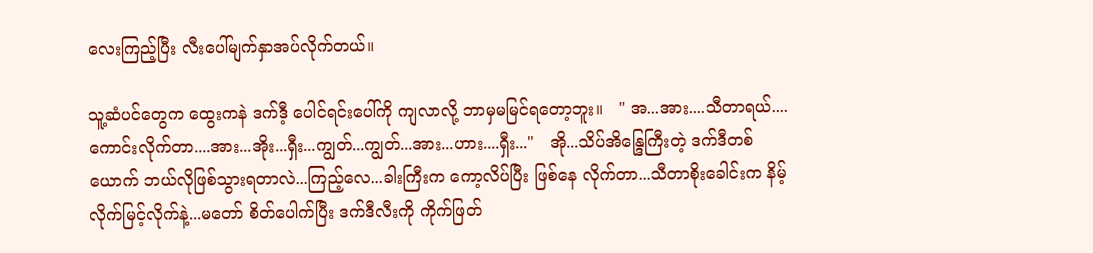လေးကြည့်ပြီး လီးပေါ်မျက်နှာအပ်လိုက်တယ်။

သူ့ဆံပင်တွေက ထွေးကနဲ ဒက်ဒီ့ ပေါင်ရင်းပေါ်ကို ကျလာလို့ ဘာမှမမြင်ရတော့ဘူး။   " အ...အား....သီတာရယ်....ကောင်းလိုက်တာ....အား...အိုး...ရှီး...ကျွတ်...ကျွတ်...အား...ဟား....ရှီး..."   အို...သိပ်အိန္ဒြေကြီးတဲ့ ဒက်ဒီတစ်ယောက် ဘယ်လိုဖြစ်သွားရတာလဲ...ကြည့်လေ...ခါးကြီးက ကော့လိပ်ပြီး ဖြစ်နေ လိုက်တာ...သီတာစိုးခေါင်းက နိမ့်လိုက်မြင့်လိုက်နဲ့...မတော် စိတ်ပေါက်ပြီး ဒက်ဒီလီးကို ကိုက်ဖြတ်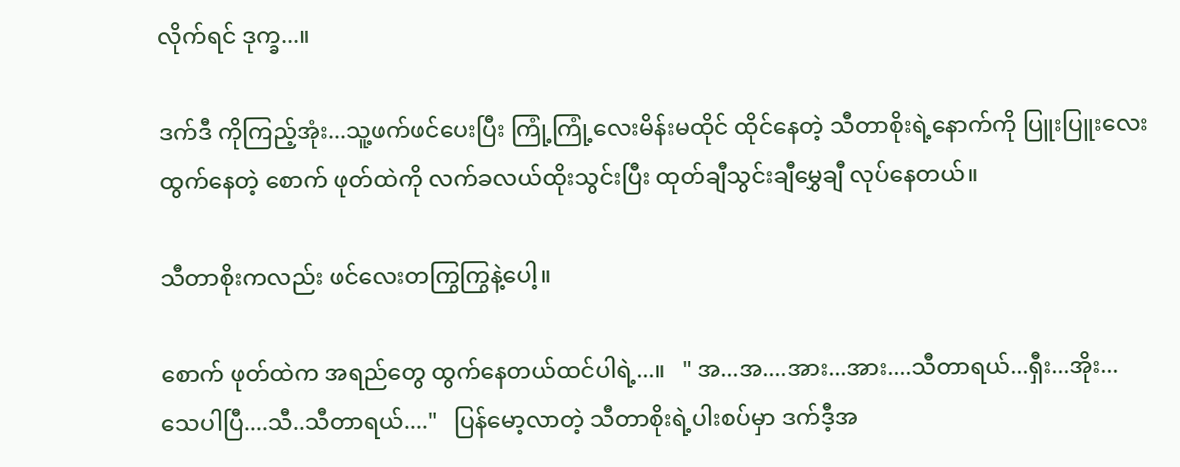လိုက်ရင် ဒုက္ခ...။

ဒက်ဒီ ကိုကြည့်အုံး...သူ့ဖက်ဖင်ပေးပြီး ကြုံ့ကြုံ့လေးမိန်းမထိုင် ထိုင်နေတဲ့ သီတာစိုးရဲ့နောက်ကို ပြူးပြူးလေးထွက်နေတဲ့ စောက် ဖုတ်ထဲကို လက်ခလယ်ထိုးသွင်းပြီး ထုတ်ချီသွင်းချီမွှေချီ လုပ်နေတယ်။

သီတာစိုးကလည်း ဖင်လေးတကြွကြွနဲ့ပေါ့။

စောက် ဖုတ်ထဲက အရည်တွေ ထွက်နေတယ်ထင်ပါရဲ့...။   " အ...အ....အား...အား....သီတာရယ်...ရှီး...အိုး...သေပါပြီ....သီ..သီတာရယ်...."   ပြန်မော့လာတဲ့ သီတာစိုးရဲ့ပါးစပ်မှာ ဒက်ဒီ့အ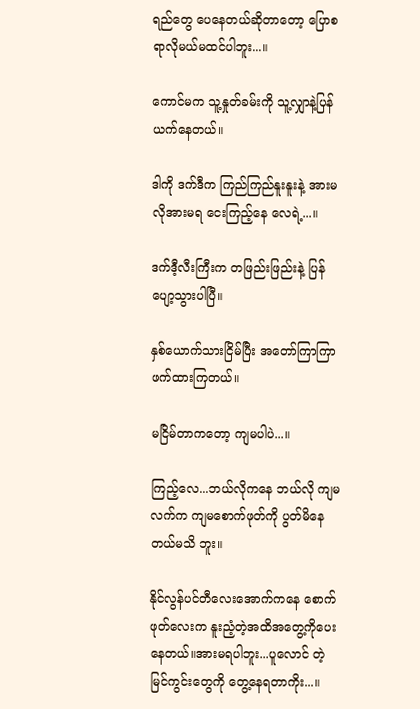ရည်တွေ ပေနေတယ်ဆိုတာတော့ ပြောစရာလိုမယ်မထင်ပါဘူး...။

ကောင်မက သူ့နှုတ်ခမ်းကို သူ့လျှာနဲ့ပြန်ယက်နေတယ်။

ဒါကို ဒက်ဒီက ကြည်ကြည်နူးနူးနဲ့ အားမလိုအားမရ ငေးကြည့်နေ လေရဲ့...။

ဒက်ဒီ့လီးကြီးက တဖြည်းဖြည်းနဲ့ ပြန်ပျော့သွားပါပြီ။

နှစ်ယောက်သားငြိမ်ပြီး အတော်ကြာကြာဖက်ထားကြတယ်။

မငြိမ်တာကတော့ ကျမပါပဲ...။

ကြည့်လေ...ဘယ်လိုကနေ ဘယ်လို ကျမလက်က ကျမစောက်ဖုတ်ကို ပွတ်မိနေတယ်မသိ ဘူး။

နိုင်လွန်ပင်တီလေးအောက်ကနေ စောက်ဖုတ်လေးက နူးညံ့တဲ့အထိအတွေ့ကိုပေးနေတယ်။အားမရပါဘူး...ပူလောင် တဲ့ မြင်ကွင်းတွေကို တွေ့နေရတာကိုး...။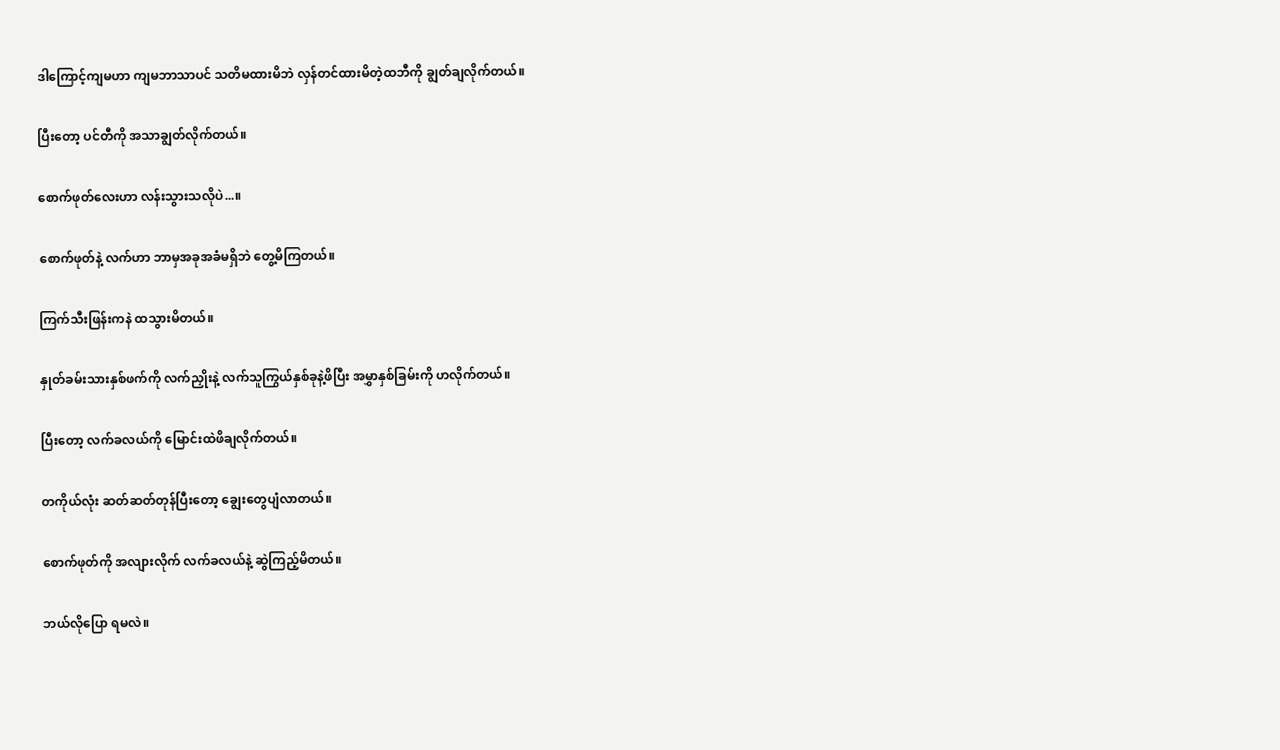ဒါကြောင့်ကျမဟာ ကျမဘာသာပင် သတိမထားမိဘဲ လှန်တင်ထားမိတဲ့ထဘီကို ချွတ်ချလိုက်တယ်။

ပြီးတော့ ပင်တီကို အသာချွတ်လိုက်တယ်။

စောက်ဖုတ်လေးဟာ လန်းသွားသလိုပဲ...။

စောက်ဖုတ်နဲ့ လက်ဟာ ဘာမှအခုအခံမရှိဘဲ တွေ့မိကြတယ်။

ကြက်သီးဖြန်းကနဲ ထသွားမိတယ်။

နှုတ်ခမ်းသားနှစ်ဖက်ကို လက်ညှိုးနဲ့ လက်သူကြွယ်နှစ်ခုနဲ့ဖိပြီး အမွှာနှစ်ခြမ်းကို ဟလိုက်တယ်။

ပြီးတော့ လက်ခလယ်ကို မြောင်းထဲဖိချလိုက်တယ်။

တကိုယ်လုံး ဆတ်ဆတ်တုန်ပြီးတော့ ချွေးတွေပျံလာတယ်။

စောက်ဖုတ်ကို အလျားလိုက် လက်ခလယ်နဲ့ ဆွဲကြည့်မိတယ်။

ဘယ်လိုပြော ရမလဲ။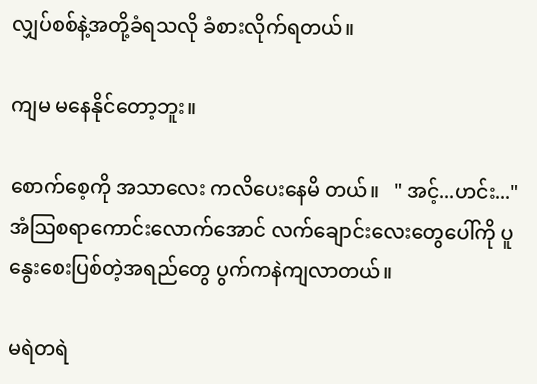လျှပ်စစ်နဲ့အတို့ခံရသလို ခံစားလိုက်ရတယ်။

ကျမ မနေနိုင်တော့ဘူး။

စောက်စေ့ကို အသာလေး ကလိပေးနေမိ တယ်။   " အင့်...ဟင်း..."   အံသြစရာကောင်းလောက်အောင် လက်ချောင်းလေးတွေပေါ်ကို ပူနွေးစေးပြစ်တဲ့အရည်တွေ ပွက်ကနဲကျလာတယ်။

မရဲတရဲ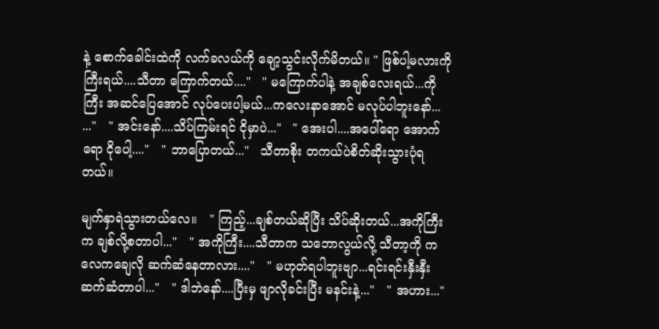နဲ့ စောက်ခေါင်းထဲကို လက်ခလယ်ကို ချော့သွင်းလိုက်မိတယ်။ " ဖြစ်ပါ့မလားကိုကြီးရယ်....သီတာ ကြောက်တယ်...."   " မကြောက်ပါနဲ့ အချစ်လေးရယ်...ကိုကြီး အဆင်ပြေအောင် လုပ်ပေးပါ့မယ်...ကလေးနာအောင် မလုပ်ပါဘူးနော်... ..."   " အင်းနော်....သိပ်ကြမ်းရင် ငိုမှာပဲ..."   " အေးပါ....အပေါ်ရော အောက်ရော ငိုပေါ့...."   " ဘာပြောတယ်..."   သီတာစိုး တကယ်ပဲစိတ်ဆိုးသွားပုံရတယ်။

မျက်နှာရဲသွားတယ်လေ။   " ကြည့်...ချစ်တယ်ဆိုပြီး သိပ်ဆိုးတယ်...အကိုကြီးက ချစ်လို့စတာပါ..."   " အကိုကြီး....သီတာက သဘောလွယ်လို့ သီတာ့ကို ကလေကချေလို ဆက်ဆံနေတာလား...."   " မဟုတ်ရပါဘူးဗျာ...ရင်းရင်းနှီးနှီးဆက်ဆံတာပါ..."   " ဒါဘဲနော်....ပြီးမှ ဖျာလိုခင်းပြီး မနင်းနဲ့..."   " အဟား..."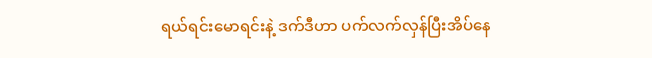ရယ်ရင်းမောရင်းနဲ့ ဒက်ဒီဟာ ပက်လက်လှန်ပြီးအိပ်နေ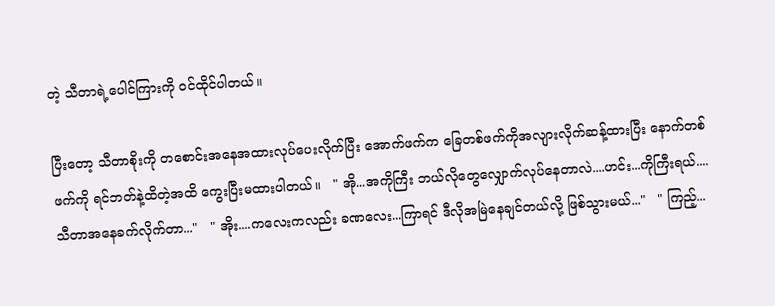တဲ့ သီတာရဲ့ပေါင်ကြားကို ဝင်ထိုင်ပါတယ်။

ပြီးတော့ သီတာစိုးကို တစောင်းအနေအထားလုပ်ပေးလိုက်ပြီး အောက်ဖက်က ခြေတစ်ဖက်ကိုအလျားလိုက်ဆန့်ထားပြီး နောက်တစ် ဖက်ကို ရင်ဘတ်နဲ့ထိတဲ့အထိ ကွေးပြီးမထားပါတယ်။   " အို...အကိုကြီး ဘယ်လိုတွေလျှောက်လုပ်နေတာလဲ....ဟင်း...ကိုကြီးရယ်....သီတာအနေခက်လိုက်တာ..."   " အိုး....ကလေးကလည်း ခဏလေး...ကြာရင် ဒီလိုအမြဲနေချင်တယ်လို့ ဖြစ်သွားမယ်..."   " ကြည့်...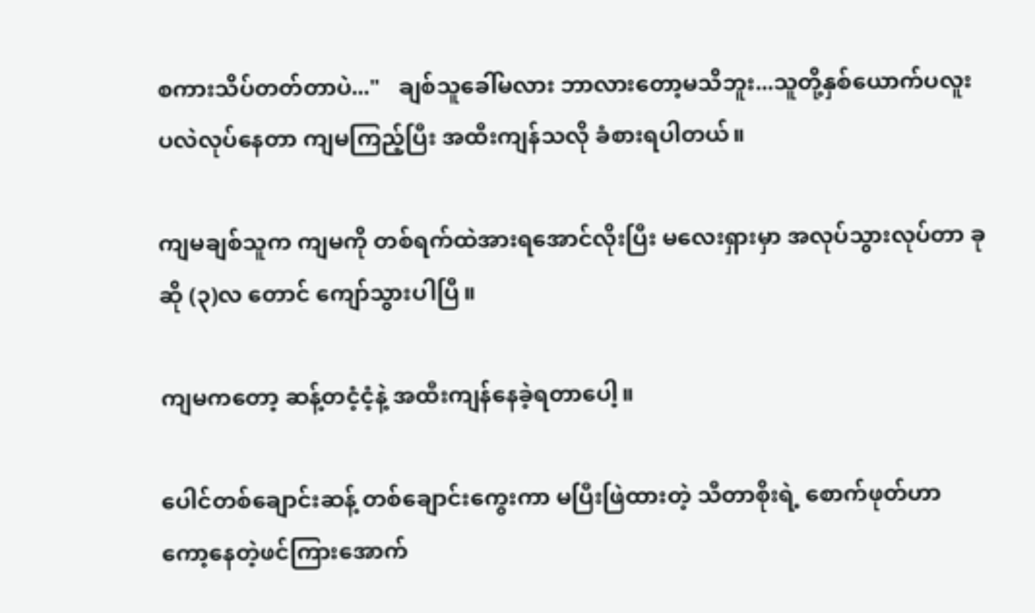စကားသိပ်တတ်တာပဲ..."   ချစ်သူခေါ်မလား ဘာလားတော့မသိဘူး...သူတို့နှစ်ယောက်ပလူးပလဲလုပ်နေတာ ကျမကြည့်ပြီး အထီးကျန်သလို ခံစားရပါတယ်။

ကျမချစ်သူက ကျမကို တစ်ရက်ထဲအားရအောင်လိုးပြီး မလေးရှားမှာ အလုပ်သွားလုပ်တာ ခုဆို (၃)လ တောင် ကျော်သွားပါပြီ။

ကျမကတော့ ဆန့်တငံ့ငံ့နဲ့ အထီးကျန်နေခဲ့ရတာပေါ့။

ပေါင်တစ်ချောင်းဆန့် တစ်ချောင်းကွေးကာ မပြီးဖြဲထားတဲ့ သီတာစိုးရဲ့ စောက်ဖုတ်ဟာ ကော့နေတဲ့ဖင်ကြားအောက်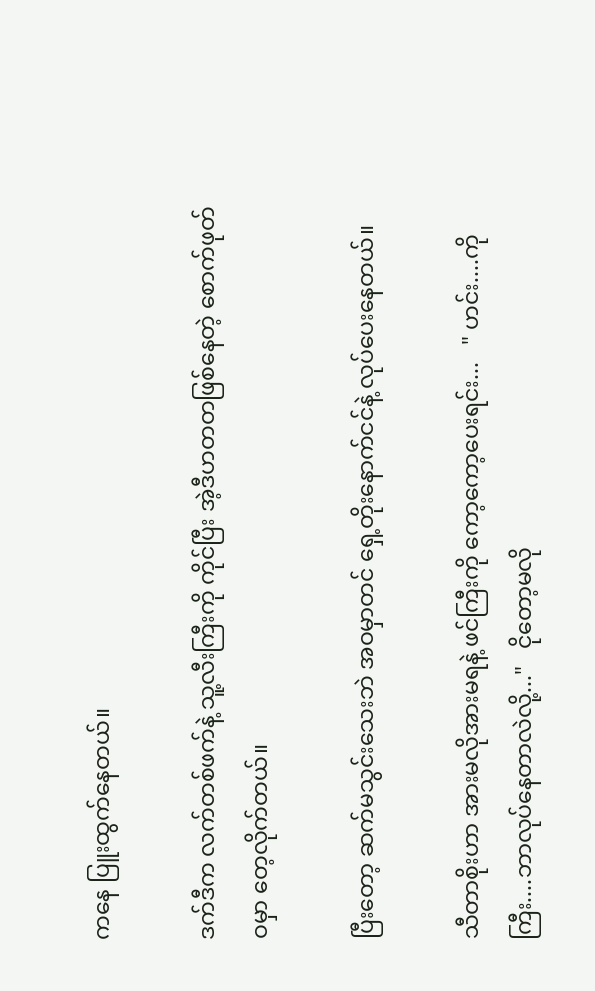ကနေ ပြူးထွက်နေတယ်။

ဒက်ဒီက လက်တစ်ဖက်နဲ့ သူ့လီးကြီးကို ကိုင်ပြီး အဲ့ဒီဟတတဖြစ်နေတဲ့ စောက်ဖုတ်ဝမှာ တေ့လိုက်တယ်။

ပြီးတော့ ဆက်မသွင်းသေးဘဲ အဝမှာတင် ရှေ့တိုးနောက်ငင်နဲ့ လုပ်ပေးနေတယ်။

သီတာစိုးဟာ အားမလိုအားမရနဲ့ ဖင်ကြီးကို ကော့ကော့ပေးရင်း...   " ဟင်း....ကိုကြီး....ဘာလုပ်နေတာလဲလို့..."   ငိုတော့မလို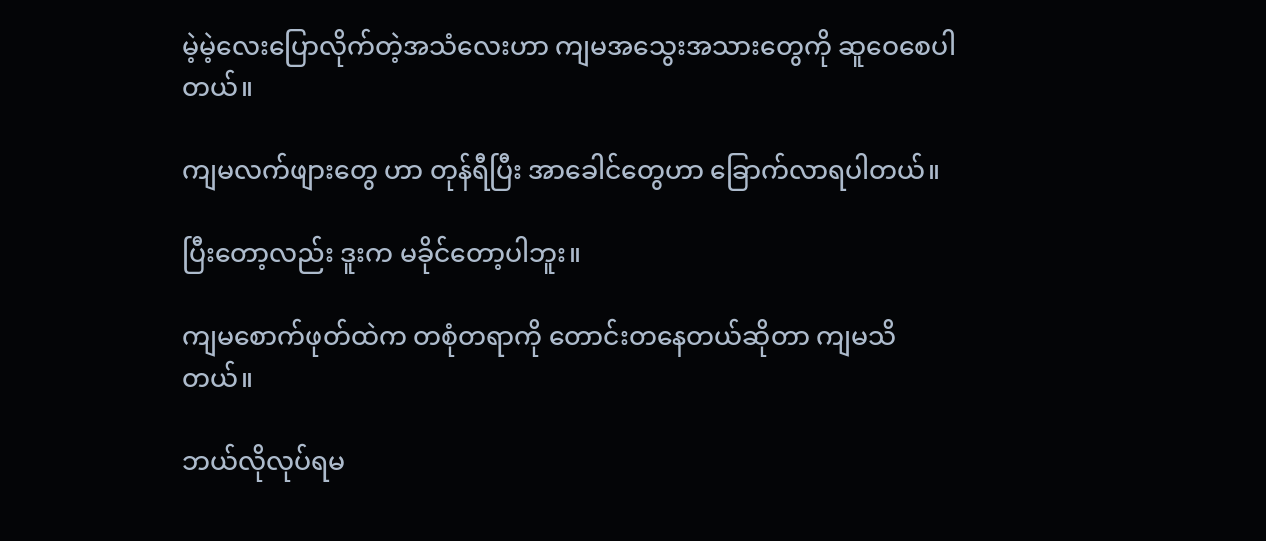မဲ့မဲ့လေးပြောလိုက်တဲ့အသံလေးဟာ ကျမအသွေးအသားတွေကို ဆူဝေစေပါတယ်။

ကျမလက်ဖျားတွေ ဟာ တုန်ရီပြီး အာခေါင်တွေဟာ ခြောက်လာရပါတယ်။

ပြီးတော့လည်း ဒူးက မခိုင်တော့ပါဘူး။

ကျမစောက်ဖုတ်ထဲက တစုံတရာကို တောင်းတနေတယ်ဆိုတာ ကျမသိတယ်။

ဘယ်လိုလုပ်ရမ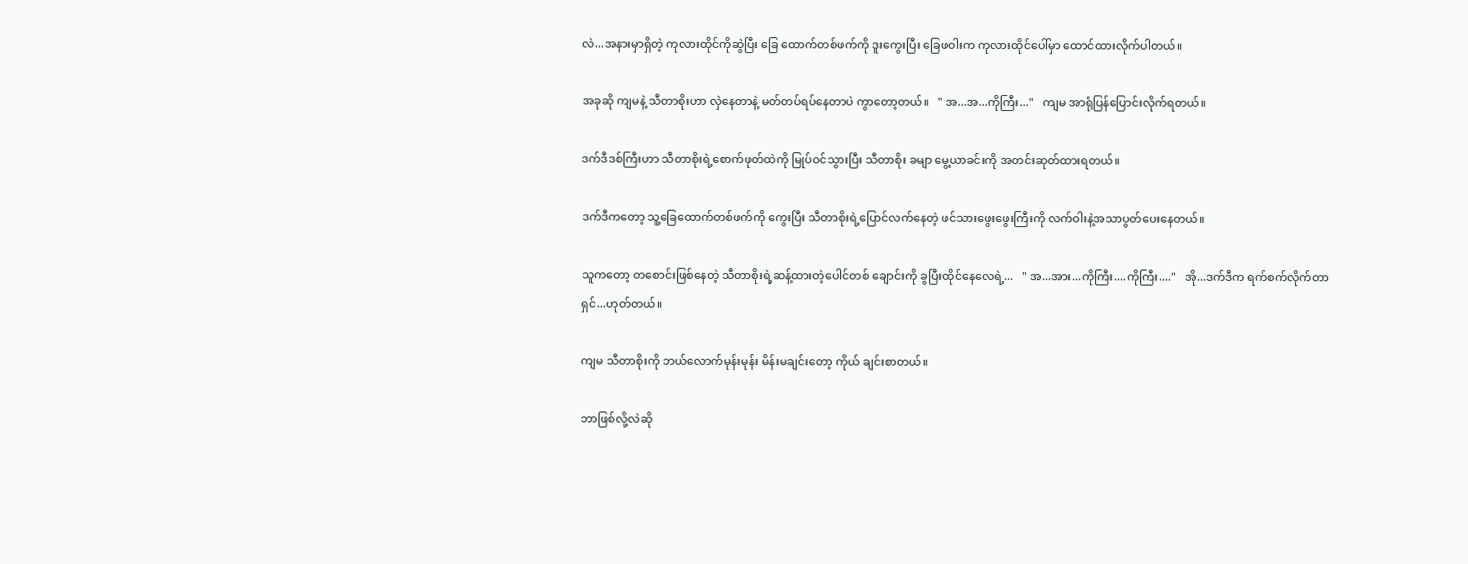လဲ...အနားမှာရှိတဲ့ ကုလားထိုင်ကိုဆွဲပြီး ခြေ ထောက်တစ်ဖက်ကို ဒူးကွေးပြီး ခြေဖဝါးက ကုလားထိုင်ပေါ်မှာ ထောင်ထားလိုက်ပါတယ်။

အခုဆို ကျမနဲ့ သီတာစိုးဟာ လှဲနေတာနဲ့ မတ်တပ်ရပ်နေတာပဲ ကွာတော့တယ်။   " အ...အ...ကိုကြီး..."   ကျမ အာရုံပြန်ပြောင်းလိုက်ရတယ်။

ဒက်ဒီဒစ်ကြီးဟာ သီတာစိုးရဲ့စောက်ဖုတ်ထဲကို မြုပ်ဝင်သွားပြီး သီတာစိုး ခမျာ မွေ့ယာခင်းကို အတင်းဆုတ်ထားရတယ်။

ဒက်ဒီကတော့ သူ့ခြေထောက်တစ်ဖက်ကို ကွေးပြီး သီတာစိုးရဲ့ပြောင်လက်နေတဲ့ ဖင်သားဖွေးဖွေးကြီးကို လက်ဝါးနဲ့အသာပွတ်ပေးနေတယ်။

သူကတော့ တစောင်းဖြစ်နေတဲ့ သီတာစိုးရဲ့ဆန့်ထားတဲ့ပေါင်တစ် ချောင်းကို ခွပြီးထိုင်နေလေရဲ့...   " အ...အား...ကိုကြီး....ကိုကြီး...."   အို...ဒက်ဒီက ရက်စက်လိုက်တာရှင်...ဟုတ်တယ်။

ကျမ သီတာစိုးကို ဘယ်လောက်မုန်းမုန်း မိန်းမချင်းတော့ ကိုယ် ချင်းစာတယ်။

ဘာဖြစ်လို့လဲဆို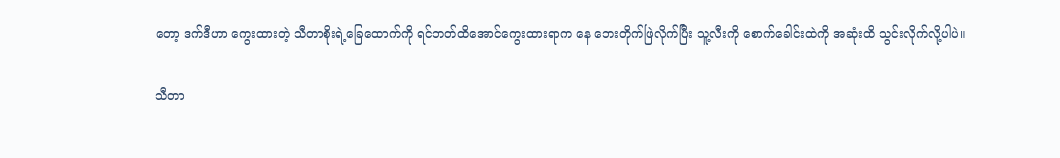တော့ ဒက်ဒီဟာ ကွေးထားတဲ့ သီတာစိုးရဲ့ခြေထောက်ကို ရင်ဘတ်ထိအောင်ကွေးထားရာက နေ ဘေးတိုက်ဖြဲလိုက်ပြီး သူ့လီးကို စောက်ခေါင်းထဲကို အဆုံးထိ သွင်းလိုက်လို့ပါပဲ။

သီတာ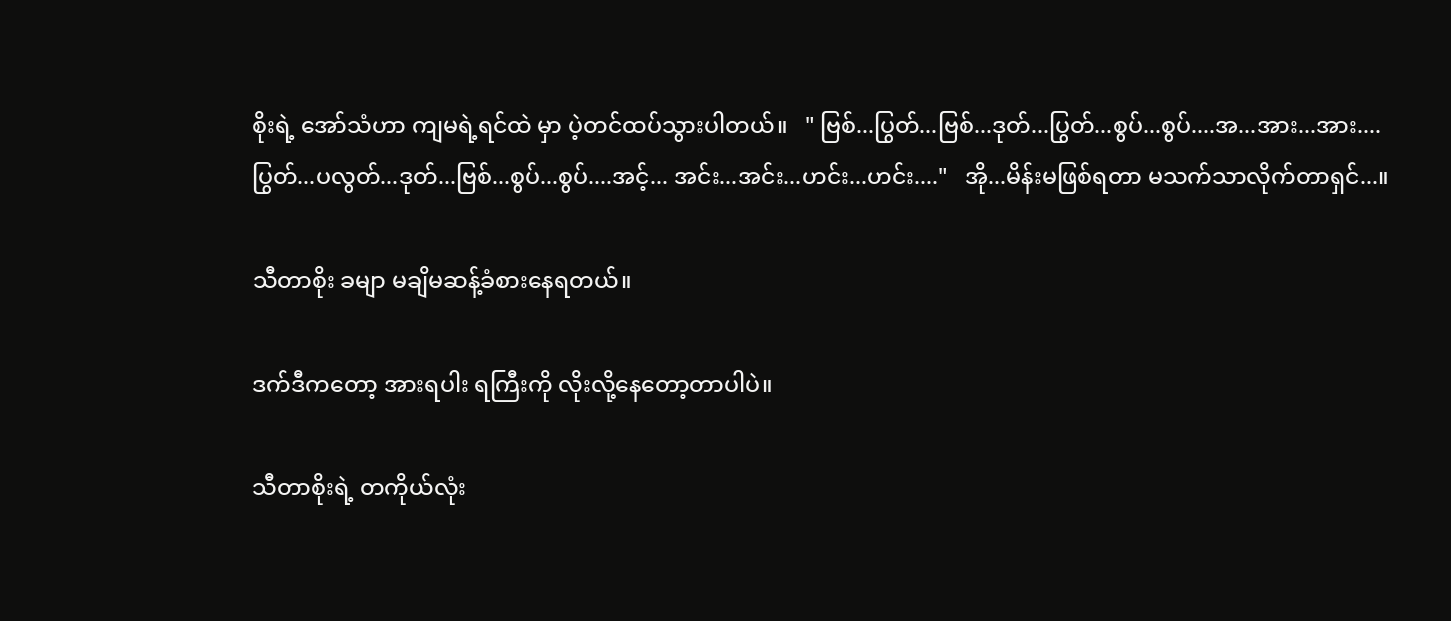စိုးရဲ့ အော်သံဟာ ကျမရဲ့ရင်ထဲ မှာ ပဲ့တင်ထပ်သွားပါတယ်။   " ဗြစ်...ပြွတ်...ဗြစ်...ဒုတ်...ပြွတ်...စွပ်...စွပ်....အ...အား...အား....ပြွတ်...ပလွတ်...ဒုတ်...ဗြစ်...စွပ်...စွပ်....အင့်... အင်း...အင်း...ဟင်း...ဟင်း...."   အို...မိန်းမဖြစ်ရတာ မသက်သာလိုက်တာရှင်...။

သီတာစိုး ခမျာ မချိမဆန့်ခံစားနေရတယ်။

ဒက်ဒီကတော့ အားရပါး ရကြီးကို လိုးလို့နေတော့တာပါပဲ။

သီတာစိုးရဲ့ တကိုယ်လုံး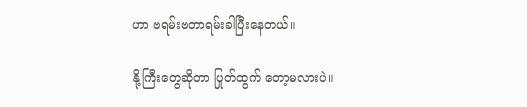ဟာ ဗရမ်းဗတာရမ်းခါပြီးနေတယ်။

နို့ကြီးတွေဆိုတာ ပြုတ်ထွက် တော့မလားပဲ။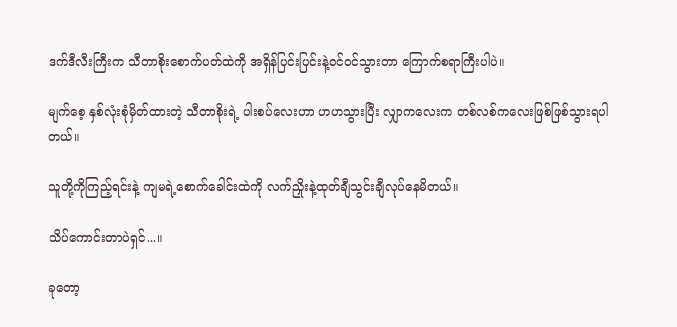ဒက်ဒီလီးကြီးက သီတာစိုးစောက်ပတ်ထဲကို အရှိန်ပြင်းပြင်းနဲ့ဝင်ဝင်သွားတာ ကြောက်စရာကြီးပါပဲ။

မျက်စေ့ နှစ်လုံးစုံမှိတ်ထားတဲ့ သီတာစိုးရဲ့ ပါးစပ်လေးဟာ ဟဟသွားပြီး လျှာကလေးက တစ်လစ်ကလေးဖြစ်ဖြစ်သွားရပါတယ်။

သူတို့ကိုကြည့်ရင်းနဲ့ ကျမရဲ့စောက်ခေါင်းထဲကို လက်ညှိုးနဲ့ထုတ်ချီသွင်းချီလုပ်နေမိတယ်။

သိပ်ကောင်းတာပဲရှင်...။

ခုတော့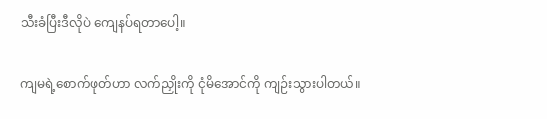သီးခံပြီးဒီလိုပဲ ကျေနပ်ရတာပေါ့။

ကျမရဲ့စောက်ဖုတ်ဟာ လက်ညှိုးကို ငုံမိအောင်ကို ကျဉ်းသွားပါတယ်။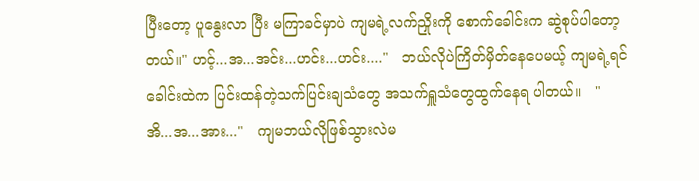ပြီးတော့ ပူနွေးလာ ပြီး မကြာခင်မှာပဲ ကျမရဲ့လက်ညှိုးကို စောက်ခေါင်းက ဆွဲစုပ်ပါတော့တယ်။" ဟင့်...အ...အင်း...ဟင်း...ဟင်း...."   ဘယ်လိုပဲကြိတ်မှိတ်နေပေမယ့် ကျမရဲ့ရင်ခေါင်းထဲက ပြင်းထန်တဲ့သက်ပြင်းချသံတွေ အသက်ရှူသံတွေထွက်နေရ ပါတယ်။   " အိ...အ...အား..."   ကျမဘယ်လိုဖြစ်သွားလဲမ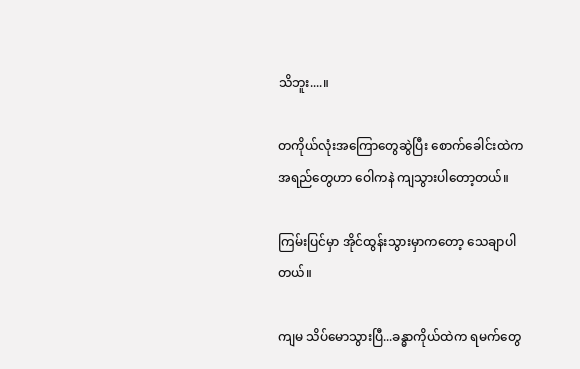သိဘူး....။

တကိုယ်လုံးအကြောတွေဆွဲပြီး စောက်ခေါင်းထဲက အရည်တွေဟာ ဝေါကနဲ ကျသွားပါတော့တယ်။

ကြမ်းပြင်မှာ အိုင်ထွန်းသွားမှာကတော့ သေချာပါတယ်။

ကျမ သိပ်မောသွားပြီ...ခန္ဓာကိုယ်ထဲက ရမက်တွေ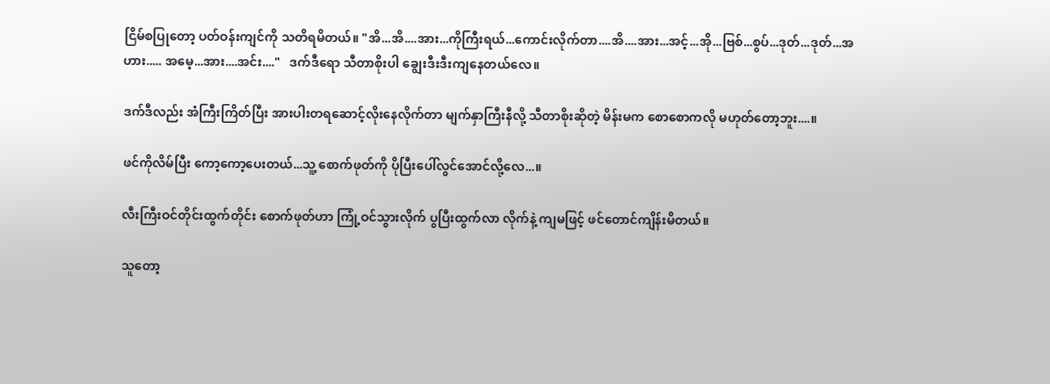ငြိမ်စပြုတော့ ပတ်ဝန်းကျင်ကို သတိရမိတယ်။ "အိ...အိ....အား...ကိုကြီးရယ်...ကောင်းလိုက်တာ....အိ....အား...အင့်...အို...ဗြစ်...စွပ်...ဒုတ်...ဒုတ်...အဟား..... အမေ့...အား....အင်း...."   ဒက်ဒီရော သီတာစိုးပါ ချွေးဒီးဒီးကျနေတယ်လေ။

ဒက်ဒီလည်း အံကြီးကြိတ်ပြီး အားပါးတရဆောင့်လိုးနေလိုက်တာ မျက်နှာကြီးနီလို့ သီတာစိုးဆိုတဲ့ မိန်းမက စောစောကလို မဟုတ်တော့ဘူး....။

ဖင်ကိုလိမ်ပြီး ကော့ကော့ပေးတယ်...သူ့ စောက်ဖုတ်ကို ပိုပြီးပေါ်လွင်အောင်လို့လေ...။

လီးကြီးဝင်တိုင်းထွက်တိုင်း စောက်ဖုတ်ဟာ ကြုံ့ဝင်သွားလိုက် ပွပြီးထွက်လာ လိုက်နဲ့ ကျမဖြင့် ဖင်တောင်ကျိန်းမိတယ်။

သူတော့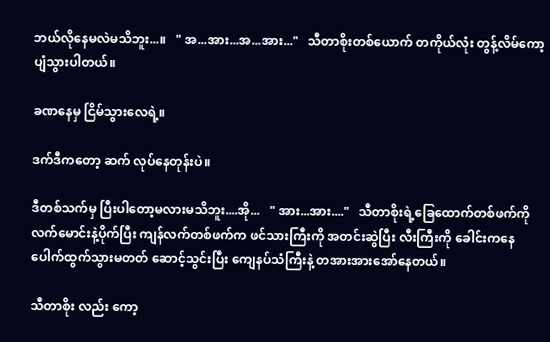ဘယ်လိုနေမလဲမသိဘူး...။   " အ...အား...အ...အား..."   သီတာစိုးတစ်ယောက် တကိုယ်လုံး တွန့်လိမ်ကော့ပျံသွားပါတယ်။

ခဏနေမှ ငြိမ်သွားလေရဲ့။

ဒက်ဒီကတော့ ဆက် လုပ်နေတုန်းပဲ။

ဒီတစ်သက်မှ ပြီးပါတော့မလားမသိဘူး....အို...   " အား...အား...."   သီတာစိုးရဲ့ခြေထောက်တစ်ဖက်ကို လက်မောင်းနဲ့ပိုက်ပြီး ကျန်လက်တစ်ဖက်က ဖင်သားကြီးကို အတင်းဆွဲပြီး လီးကြီးကို ခေါင်းကနေပေါက်ထွက်သွားမတတ် ဆောင့်သွင်းပြီး ကျေနပ်သံကြီးနဲ့ တအားအားအော်နေတယ်။

သီတာစိုး လည်း ကော့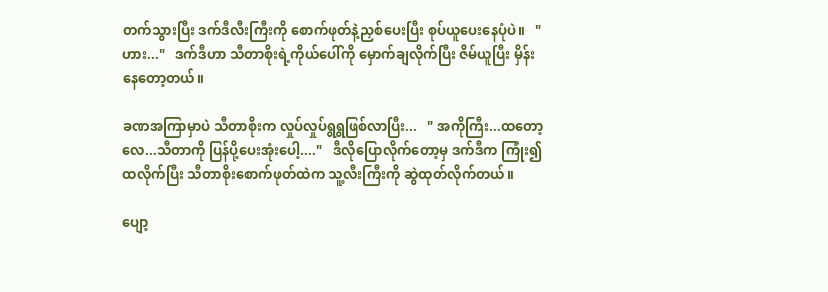တက်သွားပြီး ဒက်ဒီလီးကြီးကို စောက်ဖုတ်နဲ့ညှစ်ပေးပြီး စုပ်ယူပေးနေပုံပဲ။   " ဟား..."   ဒက်ဒီဟာ သီတာစိုးရဲ့ကိုယ်ပေါ်ကို မှောက်ချလိုက်ပြီး ဇိမ်ယူပြီး မှိန်းနေတော့တယ်။

ခဏအကြာမှာပဲ သီတာစိုးက လှုပ်လှုပ်ရွရွဖြစ်လာပြီး...   " အကိုကြီး...ထတော့လေ...သီတာကို ပြန်ပို့ပေးအုံးပေါ့...."   ဒီလိုပြောလိုက်တော့မှ ဒက်ဒီက ကြုံး၍ထလိုက်ပြီး သီတာစိုးစောက်ဖုတ်ထဲက သူ့လီးကြီးကို ဆွဲထုတ်လိုက်တယ်။

ပျော့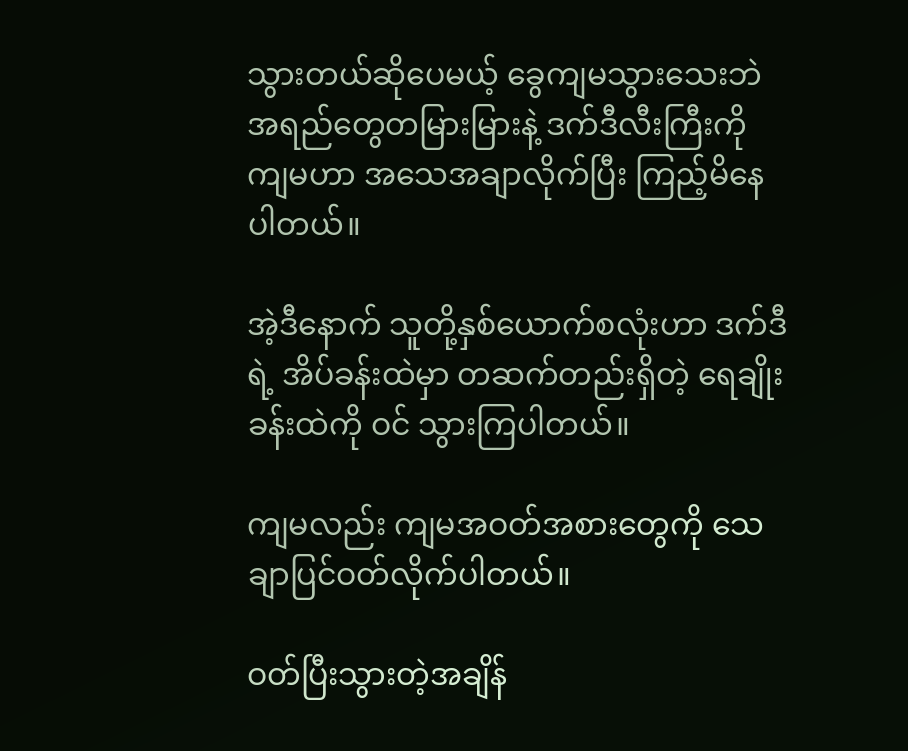သွားတယ်ဆိုပေမယ့် ခွေကျမသွားသေးဘဲ အရည်တွေတမြားမြားနဲ့ ဒက်ဒီလီးကြီးကို ကျမဟာ အသေအချာလိုက်ပြီး ကြည့်မိနေပါတယ်။

အဲ့ဒီနောက် သူတို့နှစ်ယောက်စလုံးဟာ ဒက်ဒီရဲ့ အိပ်ခန်းထဲမှာ တဆက်တည်းရှိတဲ့ ရေချိုးခန်းထဲကို ဝင် သွားကြပါတယ်။

ကျမလည်း ကျမအဝတ်အစားတွေကို သေချာပြင်ဝတ်လိုက်ပါတယ်။

ဝတ်ပြီးသွားတဲ့အချိန်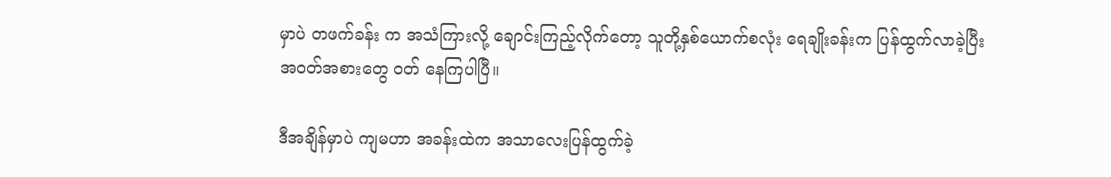မှာပဲ တဖက်ခန်း က အသံကြားလို့ ချောင်းကြည့်လိုက်တော့ သူတို့နှစ်ယောက်စလုံး ရေချိုးခန်းက ပြန်ထွက်လာခဲ့ပြီး အဝတ်အစားတွေ ဝတ် နေကြပါပြီ။

ဒီအချိန်မှာပဲ ကျမဟာ အခန်းထဲက အသာလေးပြန်ထွက်ခဲ့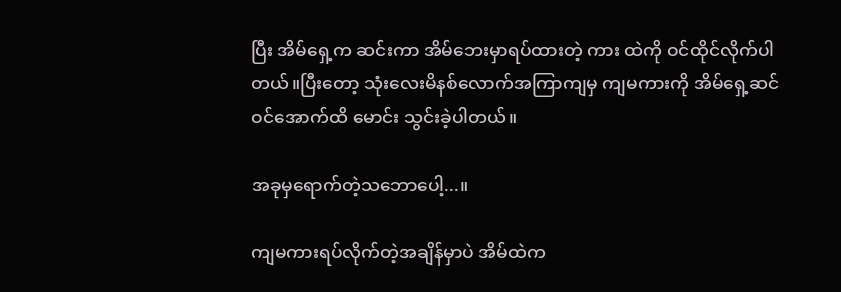ပြီး အိမ်ရှေ့က ဆင်းကာ အိမ်ဘေးမှာရပ်ထားတဲ့ ကား ထဲကို ဝင်ထိုင်လိုက်ပါတယ်။ပြီးတော့ သုံးလေးမိနစ်လောက်အကြာကျမှ ကျမကားကို အိမ်ရှေ့ဆင်ဝင်အောက်ထိ မောင်း သွင်းခဲ့ပါတယ်။

အခုမှရောက်တဲ့သဘောပေါ့...။

ကျမကားရပ်လိုက်တဲ့အချိန်မှာပဲ အိမ်ထဲက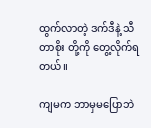ထွက်လာတဲ့ ဒက်ဒီနဲ့ သီတာစိုး တို့ကို တွေ့လိုက်ရတယ်။

ကျမက ဘာမှမပြောဘဲ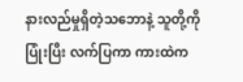နားလည်မှုရှိတဲ့သဘောနဲ့ သူတို့ကိုပြုံးပြီး လက်ပြကာ ကားထဲက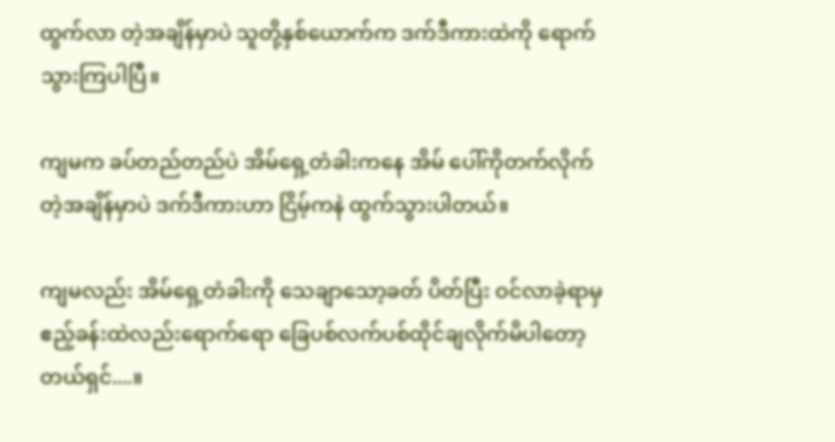ထွက်လာ တဲ့အချိန်မှာပဲ သူတို့နှစ်ယောက်က ဒက်ဒီကားထဲကို ရောက်သွားကြပါပြီ။

ကျမက ခပ်တည်တည်ပဲ အိမ်ရှေ့တံခါးကနေ အိမ် ပေါ်ကိုတက်လိုက်တဲ့အချိန်မှာပဲ ဒက်ဒီကားဟာ ငြိမ့်ကနဲ ထွက်သွားပါတယ်။

ကျမလည်း အိမ်ရှေ့တံခါးကို သေချာသော့ခတ် ပိတ်ပြီး ဝင်လာခဲ့ရာမှ ဧည့်ခန်းထဲလည်းရောက်ရော ခြေပစ်လက်ပစ်ထိုင်ချလိုက်မိပါတော့တယ်ရှင်....။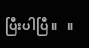ပြီးပါပြီ ။   ။